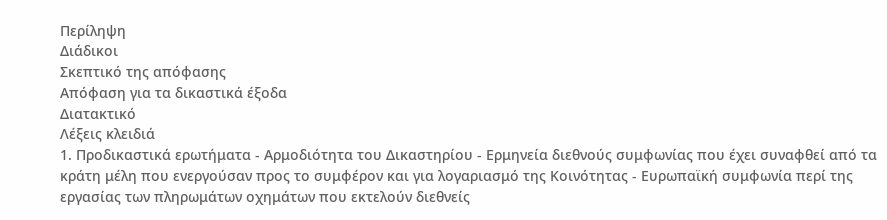Περίληψη
Διάδικοι
Σκεπτικό της απόφασης
Απόφαση για τα δικαστικά έξοδα
Διατακτικό
Λέξεις κλειδιά
1. Προδικαστικά ερωτήματα - Αρμοδιότητα του Δικαστηρίου - Ερμηνεία διεθνούς συμφωνίας που έχει συναφθεί από τα κράτη μέλη που ενεργούσαν προς το συμφέρον και για λογαριασμό της Κοινότητας - Ευρωπαϊκή συμφωνία περί της εργασίας των πληρωμάτων οχημάτων που εκτελούν διεθνείς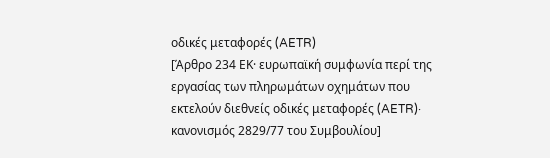οδικές μεταφορές (AETR)
[Άρθρο 234 ΕΚ· ευρωπαϊκή συμφωνία περί της εργασίας των πληρωμάτων οχημάτων που εκτελούν διεθνείς οδικές μεταφορές (AETR)· κανονισμός 2829/77 του Συμβουλίου]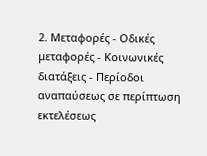2. Μεταφορές - Οδικές μεταφορές - Κοινωνικές διατάξεις - Περίοδοι αναπαύσεως σε περίπτωση εκτελέσεως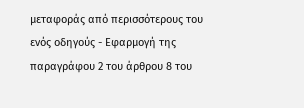μεταφοράς από περισσότερους του ενός οδηγούς - Εφαρμογή της παραγράφου 2 του άρθρου 8 του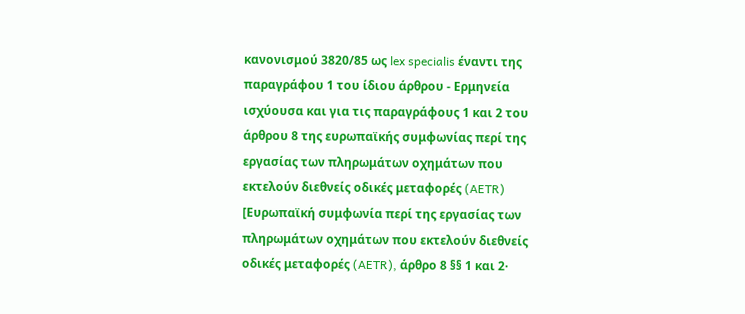κανονισμού 3820/85 ως lex specialis έναντι της παραγράφου 1 του ίδιου άρθρου - Ερμηνεία ισχύουσα και για τις παραγράφους 1 και 2 του άρθρου 8 της ευρωπαϊκής συμφωνίας περί της εργασίας των πληρωμάτων οχημάτων που εκτελούν διεθνείς οδικές μεταφορές (AETR)
[Ευρωπαϊκή συμφωνία περί της εργασίας των πληρωμάτων οχημάτων που εκτελούν διεθνείς οδικές μεταφορές (AETR), άρθρο 8 §§ 1 και 2·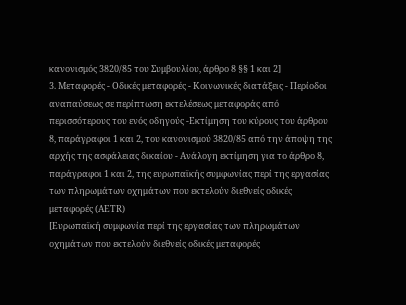κανονισμός 3820/85 του Συμβουλίου, άρθρο 8 §§ 1 και 2]
3. Μεταφορές - Οδικές μεταφορές - Κοινωνικές διατάξεις - Περίοδοι αναπαύσεως σε περίπτωση εκτελέσεως μεταφοράς από περισσότερους του ενός οδηγούς -Εκτίμηση του κύρους του άρθρου 8, παράγραφοι 1 και 2, του κανονισμού 3820/85 από την άποψη της αρχής της ασφάλειας δικαίου - Ανάλογη εκτίμηση για το άρθρο 8, παράγραφοι 1 και 2, της ευρωπαϊκής συμφωνίας περί της εργασίας των πληρωμάτων οχημάτων που εκτελούν διεθνείς οδικές μεταφορές (AETR)
[Ευρωπαϊκή συμφωνία περί της εργασίας των πληρωμάτων οχημάτων που εκτελούν διεθνείς οδικές μεταφορές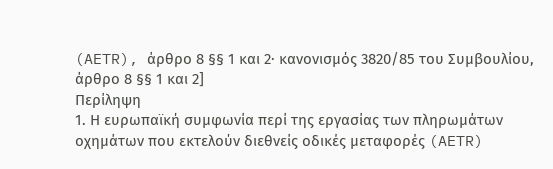(AETR), άρθρο 8 §§ 1 και 2· κανονισμός 3820/85 του Συμβουλίου, άρθρο 8 §§ 1 και 2]
Περίληψη
1. Η ευρωπαϊκή συμφωνία περί της εργασίας των πληρωμάτων οχημάτων που εκτελούν διεθνείς οδικές μεταφορές (AETR)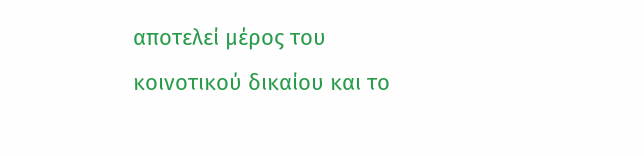αποτελεί μέρος του κοινοτικού δικαίου και το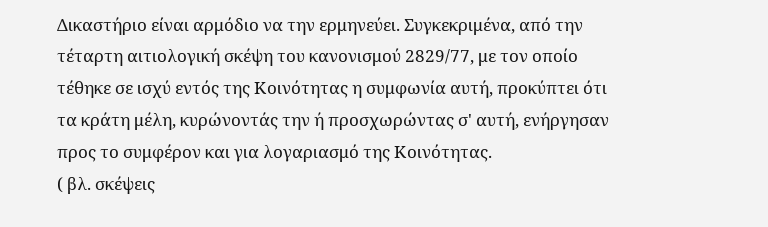Δικαστήριο είναι αρμόδιο να την ερμηνεύει. Συγκεκριμένα, από την τέταρτη αιτιολογική σκέψη του κανονισμού 2829/77, με τον οποίο τέθηκε σε ισχύ εντός της Κοινότητας η συμφωνία αυτή, προκύπτει ότι τα κράτη μέλη, κυρώνοντάς την ή προσχωρώντας σ' αυτή, ενήργησαν προς το συμφέρον και για λογαριασμό της Κοινότητας.
( βλ. σκέψεις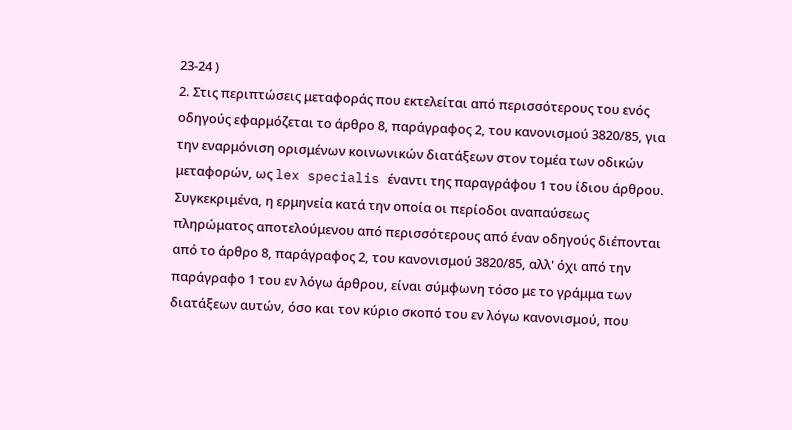23-24 )
2. Στις περιπτώσεις μεταφοράς που εκτελείται από περισσότερους του ενός οδηγούς εφαρμόζεται το άρθρο 8, παράγραφος 2, του κανονισμού 3820/85, για την εναρμόνιση ορισμένων κοινωνικών διατάξεων στον τομέα των οδικών μεταφορών, ως lex specialis έναντι της παραγράφου 1 του ίδιου άρθρου. Συγκεκριμένα, η ερμηνεία κατά την οποία οι περίοδοι αναπαύσεως πληρώματος αποτελούμενου από περισσότερους από έναν οδηγούς διέπονται από το άρθρο 8, παράγραφος 2, του κανονισμού 3820/85, αλλ' όχι από την παράγραφο 1 του εν λόγω άρθρου, είναι σύμφωνη τόσο με το γράμμα των διατάξεων αυτών, όσο και τον κύριο σκοπό του εν λόγω κανονισμού, που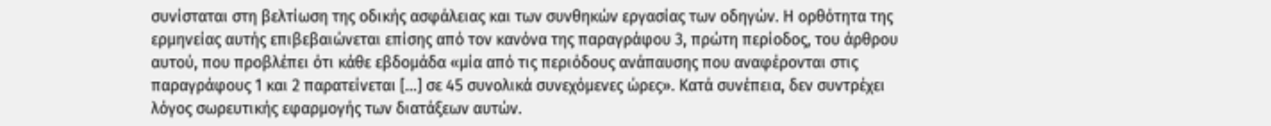συνίσταται στη βελτίωση της οδικής ασφάλειας και των συνθηκών εργασίας των οδηγών. Η ορθότητα της ερμηνείας αυτής επιβεβαιώνεται επίσης από τον κανόνα της παραγράφου 3, πρώτη περίοδος, του άρθρου αυτού, που προβλέπει ότι κάθε εβδομάδα «μία από τις περιόδους ανάπαυσης που αναφέρονται στις παραγράφους 1 και 2 παρατείνεται [...] σε 45 συνολικά συνεχόμενες ώρες». Κατά συνέπεια, δεν συντρέχει λόγος σωρευτικής εφαρμογής των διατάξεων αυτών.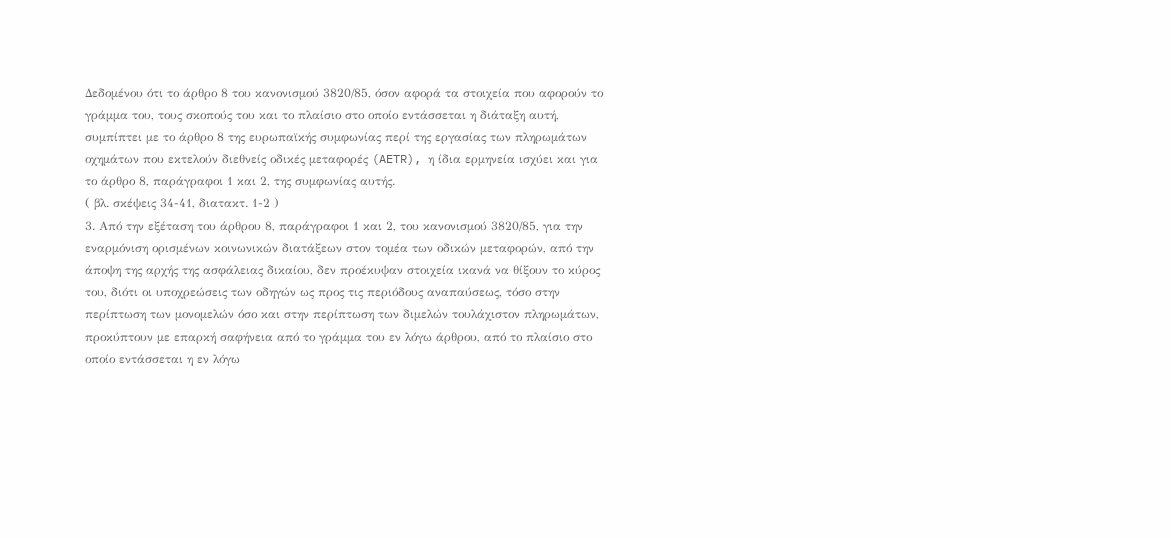Δεδομένου ότι το άρθρο 8 του κανονισμού 3820/85, όσον αφορά τα στοιχεία που αφορούν το γράμμα του, τους σκοπούς του και το πλαίσιο στο οποίο εντάσσεται η διάταξη αυτή, συμπίπτει με το άρθρο 8 της ευρωπαϊκής συμφωνίας περί της εργασίας των πληρωμάτων οχημάτων που εκτελούν διεθνείς οδικές μεταφορές (AETR), η ίδια ερμηνεία ισχύει και για το άρθρο 8, παράγραφοι 1 και 2, της συμφωνίας αυτής.
( βλ. σκέψεις 34-41, διατακτ. 1-2 )
3. Από την εξέταση του άρθρου 8, παράγραφοι 1 και 2, του κανονισμού 3820/85, για την εναρμόνιση ορισμένων κοινωνικών διατάξεων στον τομέα των οδικών μεταφορών, από την άποψη της αρχής της ασφάλειας δικαίου, δεν προέκυψαν στοιχεία ικανά να θίξουν το κύρος του, διότι οι υποχρεώσεις των οδηγών ως προς τις περιόδους αναπαύσεως, τόσο στην περίπτωση των μονομελών όσο και στην περίπτωση των διμελών τουλάχιστον πληρωμάτων, προκύπτουν με επαρκή σαφήνεια από το γράμμα του εν λόγω άρθρου, από το πλαίσιο στο οποίο εντάσσεται η εν λόγω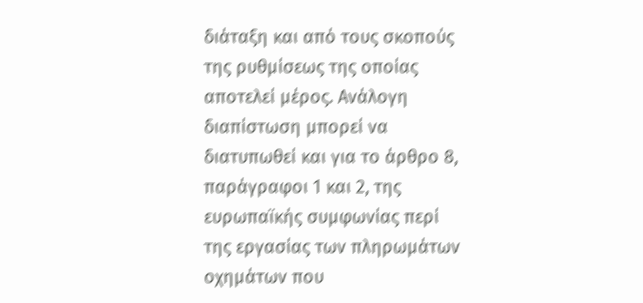διάταξη και από τους σκοπούς της ρυθμίσεως της οποίας αποτελεί μέρος. Ανάλογη διαπίστωση μπορεί να διατυπωθεί και για το άρθρο 8, παράγραφοι 1 και 2, της ευρωπαϊκής συμφωνίας περί της εργασίας των πληρωμάτων οχημάτων που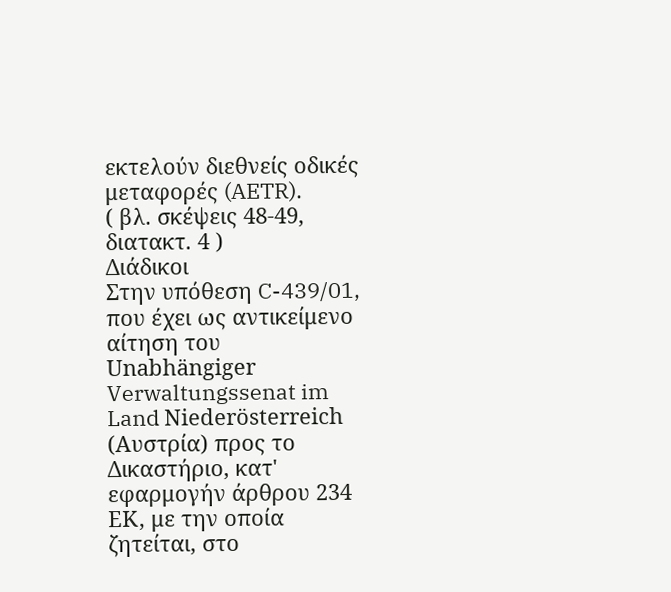εκτελούν διεθνείς οδικές μεταφορές (AETR).
( βλ. σκέψεις 48-49, διατακτ. 4 )
Διάδικοι
Στην υπόθεση C-439/01,
που έχει ως αντικείμενο αίτηση του Unabhängiger Verwaltungssenat im Land Niederösterreich (Αυστρία) προς το Δικαστήριο, κατ' εφαρμογήν άρθρου 234 ΕΚ, με την οποία ζητείται, στο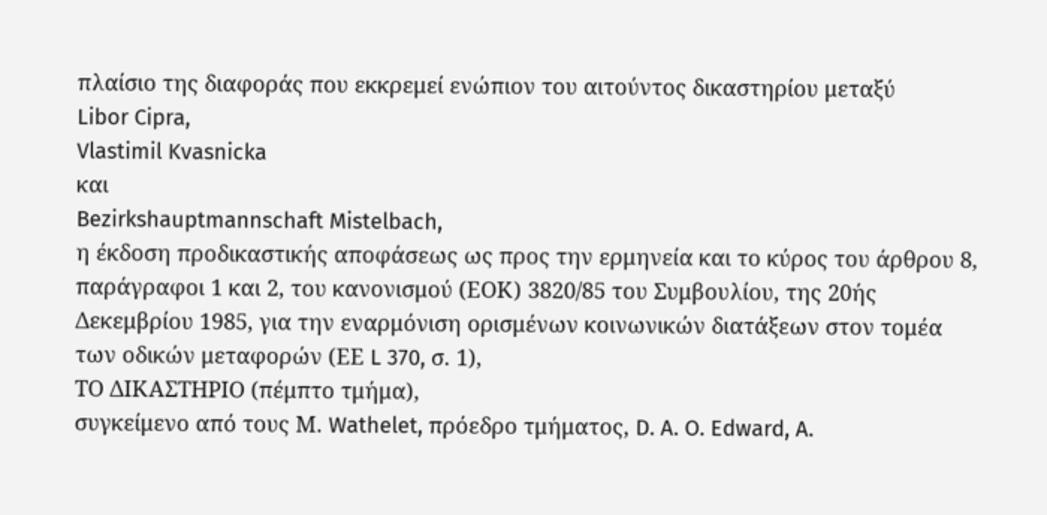πλαίσιο της διαφοράς που εκκρεμεί ενώπιον του αιτούντος δικαστηρίου μεταξύ
Libor Cipra,
Vlastimil Kvasnicka
και
Bezirkshauptmannschaft Mistelbach,
η έκδοση προδικαστικής αποφάσεως ως προς την ερμηνεία και το κύρος του άρθρου 8, παράγραφοι 1 και 2, του κανονισμού (ΕΟΚ) 3820/85 του Συμβουλίου, της 20ής Δεκεμβρίου 1985, για την εναρμόνιση ορισμένων κοινωνικών διατάξεων στον τομέα των οδικών μεταφορών (ΕΕ L 370, σ. 1),
ΤΟ ΔΙΚΑΣΤΗΡΙΟ (πέμπτο τμήμα),
συγκείμενο από τους Μ. Wathelet, πρόεδρο τμήματος, D. A. O. Edward, A.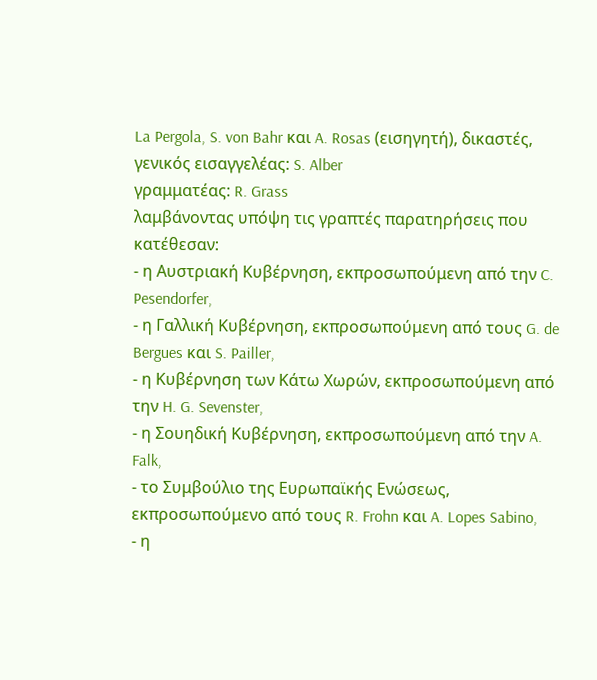La Pergola, S. von Bahr και A. Rosas (εισηγητή), δικαστές,
γενικός εισαγγελέας: S. Alber
γραμματέας: R. Grass
λαμβάνοντας υπόψη τις γραπτές παρατηρήσεις που κατέθεσαν:
- η Αυστριακή Κυβέρνηση, εκπροσωπούμενη από την C. Pesendorfer,
- η Γαλλική Κυβέρνηση, εκπροσωπούμενη από τους G. de Bergues και S. Pailler,
- η Κυβέρνηση των Κάτω Χωρών, εκπροσωπούμενη από την H. G. Sevenster,
- η Σουηδική Κυβέρνηση, εκπροσωπούμενη από την A. Falk,
- το Συμβούλιο της Ευρωπαϊκής Ενώσεως, εκπροσωπούμενο από τους R. Frohn και A. Lopes Sabino,
- η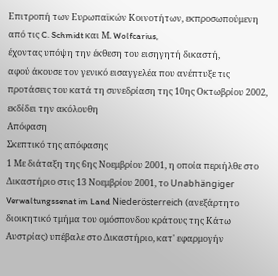Επιτροπή των Ευρωπαϊκών Κοινοτήτων, εκπροσωπούμενη από τις C. Schmidt και Μ. Wolfcarius,
έχοντας υπόψη την έκθεση του εισηγητή δικαστή,
αφού άκουσε τον γενικό εισαγγελέα που ανέπτυξε τις προτάσεις του κατά τη συνεδρίαση της 10ης Οκτωβρίου 2002,
εκδίδει την ακόλουθη
Απόφαση
Σκεπτικό της απόφασης
1 Με διάταξη της 6ης Νοεμβρίου 2001, η οποία περιήλθε στο Δικαστήριο στις 13 Νοεμβρίου 2001, το Unabhängiger Verwaltungssenat im Land Niederösterreich (ανεξάρτητο διοικητικό τμήμα του ομόσπονδου κράτους της Κάτω Αυστρίας) υπέβαλε στο Δικαστήριο, κατ' εφαρμογήν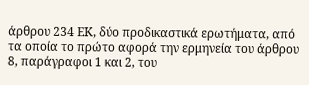άρθρου 234 ΕΚ, δύο προδικαστικά ερωτήματα, από τα οποία το πρώτο αφορά την ερμηνεία του άρθρου 8, παράγραφοι 1 και 2, του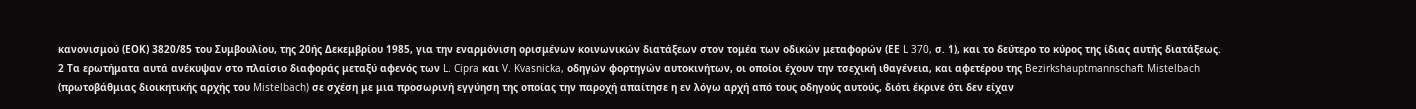κανονισμού (ΕΟΚ) 3820/85 του Συμβουλίου, της 20ής Δεκεμβρίου 1985, για την εναρμόνιση ορισμένων κοινωνικών διατάξεων στον τομέα των οδικών μεταφορών (ΕΕ L 370, σ. 1), και το δεύτερο το κύρος της ίδιας αυτής διατάξεως.
2 Τα ερωτήματα αυτά ανέκυψαν στο πλαίσιο διαφοράς μεταξύ αφενός των L. Cipra και V. Kvasnicka, οδηγών φορτηγών αυτοκινήτων, οι οποίοι έχουν την τσεχική ιθαγένεια, και αφετέρου της Bezirkshauptmannschaft Mistelbach (πρωτοβάθμιας διοικητικής αρχής του Mistelbach) σε σχέση με μια προσωρινή εγγύηση της οποίας την παροχή απαίτησε η εν λόγω αρχή από τους οδηγούς αυτούς, διότι έκρινε ότι δεν είχαν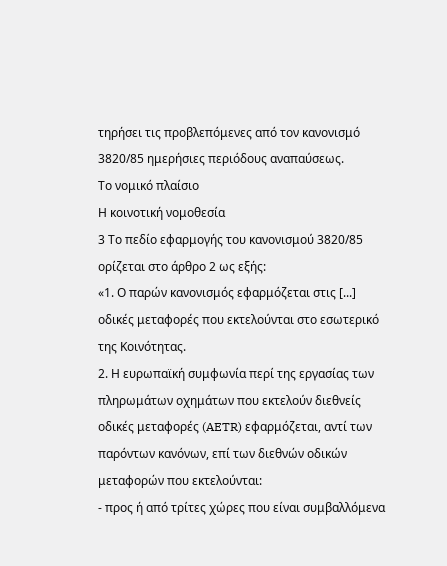τηρήσει τις προβλεπόμενες από τον κανονισμό 3820/85 ημερήσιες περιόδους αναπαύσεως.
Το νομικό πλαίσιο
Η κοινοτική νομοθεσία
3 Το πεδίο εφαρμογής του κανονισμού 3820/85 ορίζεται στο άρθρο 2 ως εξής:
«1. Ο παρών κανονισμός εφαρμόζεται στις [...] οδικές μεταφορές που εκτελούνται στο εσωτερικό της Κοινότητας.
2. Η ευρωπαϊκή συμφωνία περί της εργασίας των πληρωμάτων οχημάτων που εκτελούν διεθνείς οδικές μεταφορές (AETR) εφαρμόζεται, αντί των παρόντων κανόνων, επί των διεθνών οδικών μεταφορών που εκτελούνται:
- προς ή από τρίτες χώρες που είναι συμβαλλόμενα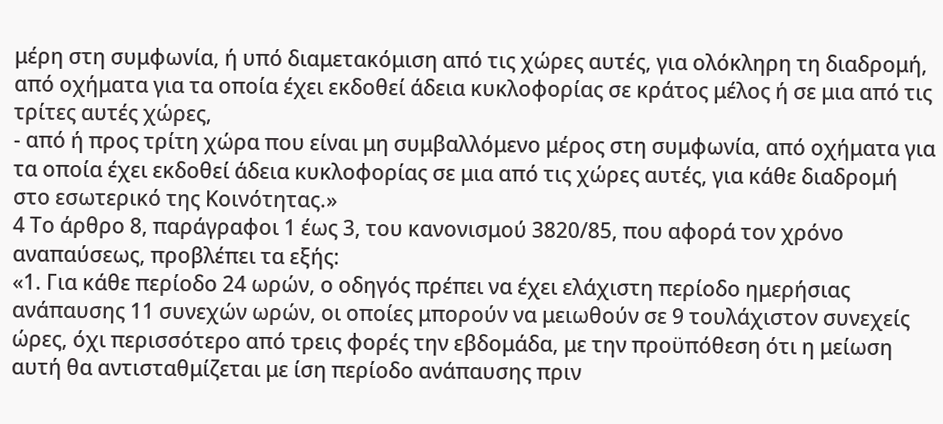μέρη στη συμφωνία, ή υπό διαμετακόμιση από τις χώρες αυτές, για ολόκληρη τη διαδρομή, από οχήματα για τα οποία έχει εκδοθεί άδεια κυκλοφορίας σε κράτος μέλος ή σε μια από τις τρίτες αυτές χώρες,
- από ή προς τρίτη χώρα που είναι μη συμβαλλόμενο μέρος στη συμφωνία, από οχήματα για τα οποία έχει εκδοθεί άδεια κυκλοφορίας σε μια από τις χώρες αυτές, για κάθε διαδρομή στο εσωτερικό της Κοινότητας.»
4 Το άρθρο 8, παράγραφοι 1 έως 3, του κανονισμού 3820/85, που αφορά τον χρόνο αναπαύσεως, προβλέπει τα εξής:
«1. Για κάθε περίοδο 24 ωρών, ο οδηγός πρέπει να έχει ελάχιστη περίοδο ημερήσιας ανάπαυσης 11 συνεχών ωρών, οι οποίες μπορούν να μειωθούν σε 9 τουλάχιστον συνεχείς ώρες, όχι περισσότερο από τρεις φορές την εβδομάδα, με την προϋπόθεση ότι η μείωση αυτή θα αντισταθμίζεται με ίση περίοδο ανάπαυσης πριν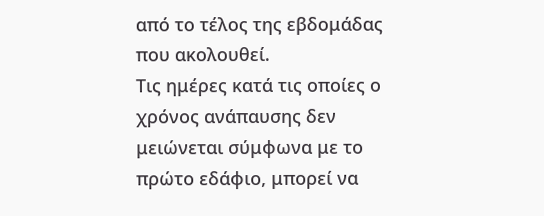από το τέλος της εβδομάδας που ακολουθεί.
Τις ημέρες κατά τις οποίες ο χρόνος ανάπαυσης δεν μειώνεται σύμφωνα με το πρώτο εδάφιο, μπορεί να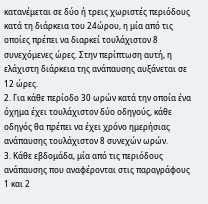κατανέμεται σε δύο ή τρεις χωριστές περιόδους κατά τη διάρκεια του 24ώρου, η μία από τις οποίες πρέπει να διαρκεί τουλάχιστον 8 συνεχόμενες ώρες. Στην περίπτωση αυτή, η ελάχιστη διάρκεια της ανάπαυσης αυξάνεται σε 12 ώρες.
2. Για κάθε περίοδο 30 ωρών κατά την οποία ένα όχημα έχει τουλάχιστον δύο οδηγούς, κάθε οδηγός θα πρέπει να έχει χρόνο ημερήσιας ανάπαυσης τουλάχιστον 8 συνεχών ωρών.
3. Κάθε εβδομάδα, μία από τις περιόδους ανάπαυσης που αναφέρονται στις παραγράφους 1 και 2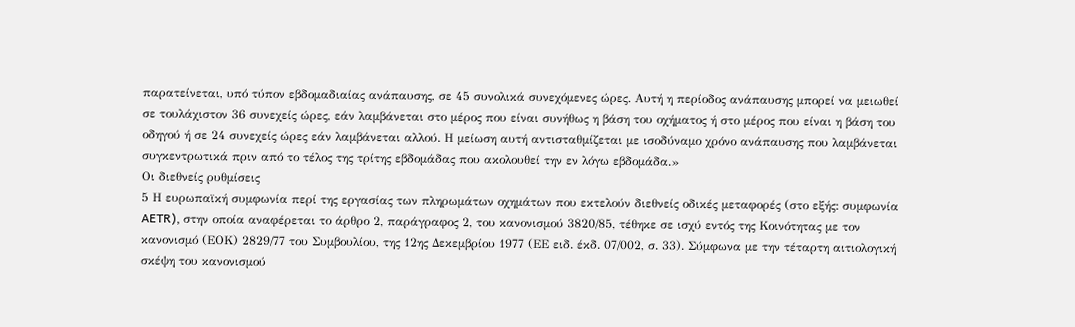παρατείνεται, υπό τύπον εβδομαδιαίας ανάπαυσης, σε 45 συνολικά συνεχόμενες ώρες. Αυτή η περίοδος ανάπαυσης μπορεί να μειωθεί σε τουλάχιστον 36 συνεχείς ώρες, εάν λαμβάνεται στο μέρος που είναι συνήθως η βάση του οχήματος ή στο μέρος που είναι η βάση του οδηγού ή σε 24 συνεχείς ώρες εάν λαμβάνεται αλλού. Η μείωση αυτή αντισταθμίζεται με ισοδύναμο χρόνο ανάπαυσης που λαμβάνεται συγκεντρωτικά πριν από το τέλος της τρίτης εβδομάδας που ακολουθεί την εν λόγω εβδομάδα.»
Οι διεθνείς ρυθμίσεις
5 Η ευρωπαϊκή συμφωνία περί της εργασίας των πληρωμάτων οχημάτων που εκτελούν διεθνείς οδικές μεταφορές (στο εξής: συμφωνία AETR), στην οποία αναφέρεται το άρθρο 2, παράγραφος 2, του κανονισμού 3820/85, τέθηκε σε ισχύ εντός της Κοινότητας με τον κανονισμό (ΕΟΚ) 2829/77 του Συμβουλίου, της 12ης Δεκεμβρίου 1977 (ΕΕ ειδ. έκδ. 07/002, σ. 33). Σύμφωνα με την τέταρτη αιτιολογική σκέψη του κανονισμού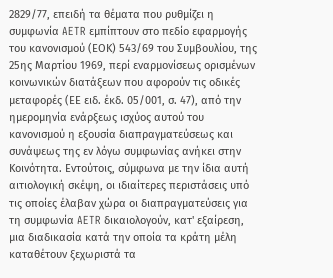2829/77, επειδή τα θέματα που ρυθμίζει η συμφωνία AETR εμπίπτουν στο πεδίο εφαρμογής του κανονισμού (ΕΟΚ) 543/69 του Συμβουλίου, της 25ης Μαρτίου 1969, περί εναρμονίσεως ορισμένων κοινωνικών διατάξεων που αφορούν τις οδικές μεταφορές (ΕΕ ειδ. έκδ. 05/001, σ. 47), από την ημερομηνία ενάρξεως ισχύος αυτού του κανονισμού η εξουσία διαπραγματεύσεως και συνάψεως της εν λόγω συμφωνίας ανήκει στην Κοινότητα. Εντούτοις, σύμφωνα με την ίδια αυτή αιτιολογική σκέψη, οι ιδιαίτερες περιστάσεις υπό τις οποίες έλαβαν χώρα οι διαπραγματεύσεις για τη συμφωνία AETR δικαιολογούν, κατ' εξαίρεση, μια διαδικασία κατά την οποία τα κράτη μέλη καταθέτουν ξεχωριστά τα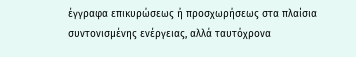έγγραφα επικυρώσεως ή προσχωρήσεως στα πλαίσια συντονισμένης ενέργειας, αλλά ταυτόχρονα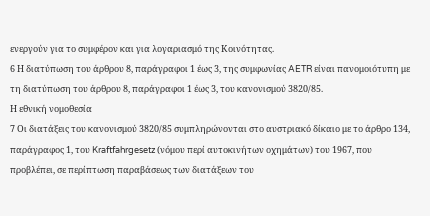ενεργούν για το συμφέρον και για λογαριασμό της Κοινότητας.
6 Η διατύπωση του άρθρου 8, παράγραφοι 1 έως 3, της συμφωνίας AETR είναι πανομοιότυπη με τη διατύπωση του άρθρου 8, παράγραφοι 1 έως 3, του κανονισμού 3820/85.
Η εθνική νομοθεσία
7 Οι διατάξεις του κανονισμού 3820/85 συμπληρώνονται στο αυστριακό δίκαιο με το άρθρο 134, παράγραφος 1, του Kraftfahrgesetz (νόμου περί αυτοκινήτων οχημάτων) του 1967, που προβλέπει, σε περίπτωση παραβάσεως των διατάξεων του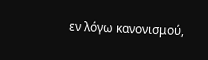εν λόγω κανονισμού,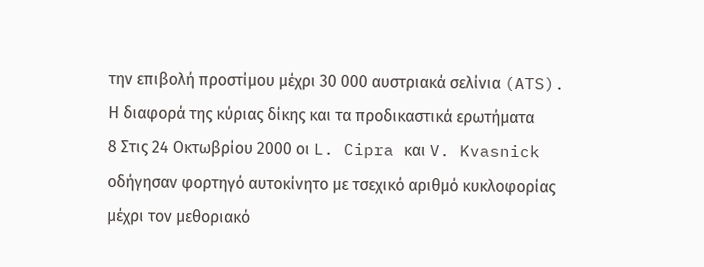την επιβολή προστίμου μέχρι 30 000 αυστριακά σελίνια (ATS).
Η διαφορά της κύριας δίκης και τα προδικαστικά ερωτήματα
8 Στις 24 Οκτωβρίου 2000 οι L. Cipra και V. Kvasnick οδήγησαν φορτηγό αυτοκίνητο με τσεχικό αριθμό κυκλοφορίας μέχρι τον μεθοριακό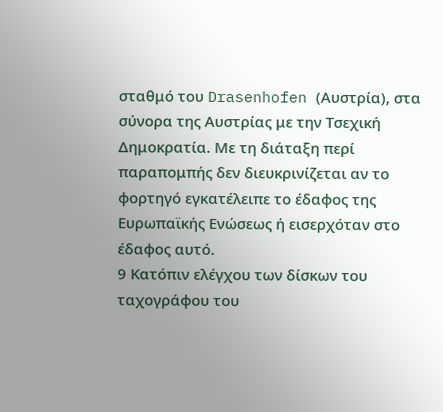σταθμό του Drasenhofen (Αυστρία), στα σύνορα της Αυστρίας με την Τσεχική Δημοκρατία. Με τη διάταξη περί παραπομπής δεν διευκρινίζεται αν το φορτηγό εγκατέλειπε το έδαφος της Ευρωπαϊκής Ενώσεως ή εισερχόταν στο έδαφος αυτό.
9 Κατόπιν ελέγχου των δίσκων του ταχογράφου του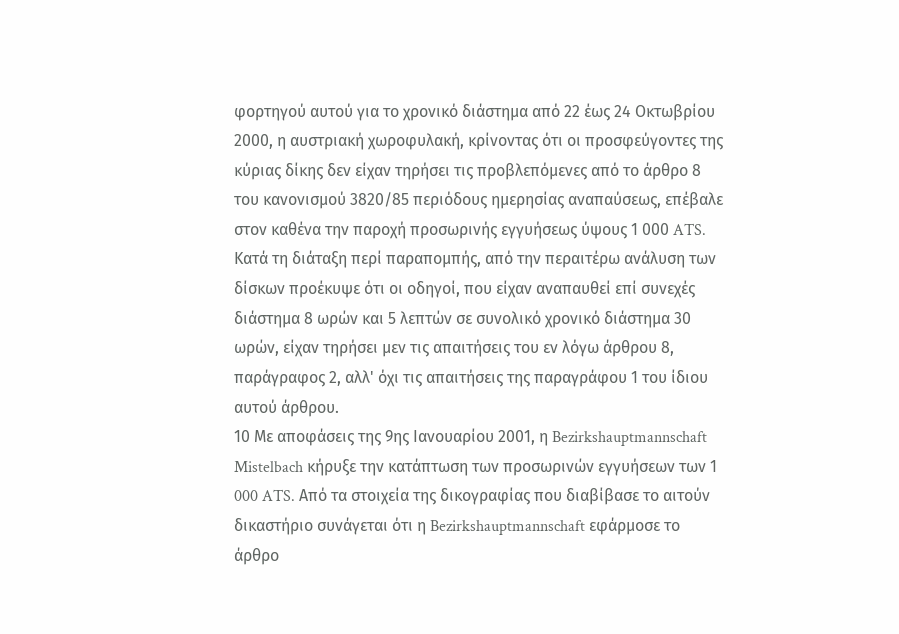φορτηγού αυτού για το χρονικό διάστημα από 22 έως 24 Οκτωβρίου 2000, η αυστριακή χωροφυλακή, κρίνοντας ότι οι προσφεύγοντες της κύριας δίκης δεν είχαν τηρήσει τις προβλεπόμενες από το άρθρο 8 του κανονισμού 3820/85 περιόδους ημερησίας αναπαύσεως, επέβαλε στον καθένα την παροχή προσωρινής εγγυήσεως ύψους 1 000 ATS. Κατά τη διάταξη περί παραπομπής, από την περαιτέρω ανάλυση των δίσκων προέκυψε ότι οι οδηγοί, που είχαν αναπαυθεί επί συνεχές διάστημα 8 ωρών και 5 λεπτών σε συνολικό χρονικό διάστημα 30 ωρών, είχαν τηρήσει μεν τις απαιτήσεις του εν λόγω άρθρου 8, παράγραφος 2, αλλ' όχι τις απαιτήσεις της παραγράφου 1 του ίδιου αυτού άρθρου.
10 Με αποφάσεις της 9ης Ιανουαρίου 2001, η Bezirkshauptmannschaft Mistelbach κήρυξε την κατάπτωση των προσωρινών εγγυήσεων των 1 000 ATS. Από τα στοιχεία της δικογραφίας που διαβίβασε το αιτούν δικαστήριο συνάγεται ότι η Bezirkshauptmannschaft εφάρμοσε το άρθρο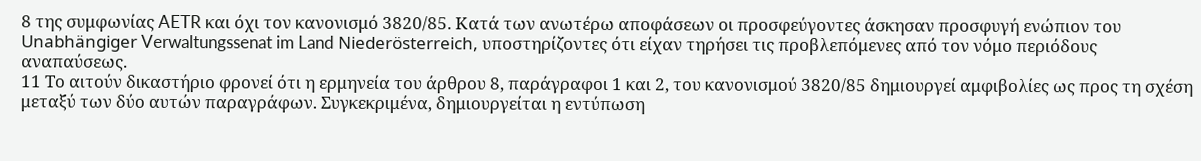8 της συμφωνίας AETR και όχι τον κανονισμό 3820/85. Κατά των ανωτέρω αποφάσεων οι προσφεύγοντες άσκησαν προσφυγή ενώπιον του Unabhängiger Verwaltungssenat im Land Niederösterreich, υποστηρίζοντες ότι είχαν τηρήσει τις προβλεπόμενες από τον νόμο περιόδους αναπαύσεως.
11 Το αιτούν δικαστήριο φρονεί ότι η ερμηνεία του άρθρου 8, παράγραφοι 1 και 2, του κανονισμού 3820/85 δημιουργεί αμφιβολίες ως προς τη σχέση μεταξύ των δύο αυτών παραγράφων. Συγκεκριμένα, δημιουργείται η εντύπωση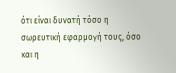ότι είναι δυνατή τόσο η σωρευτική εφαρμογή τους, όσο και η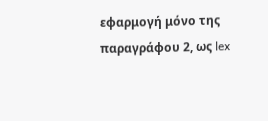εφαρμογή μόνο της παραγράφου 2, ως lex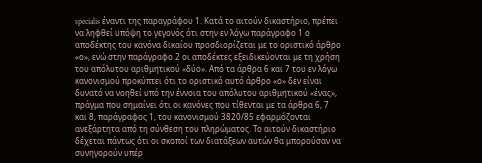specialis έναντι της παραγράφου 1. Κατά το αιτούν δικαστήριο, πρέπει να ληφθεί υπόψη το γεγονός ότι στην εν λόγω παράγραφο 1 ο αποδέκτης του κανόνα δικαίου προσδιορίζεται με το οριστικό άρθρο «ο», ενώ στην παράγραφο 2 οι αποδέκτες εξειδικεύονται με τη χρήση του απόλυτου αριθμητικού «δύο». Από τα άρθρα 6 και 7 του εν λόγω κανονισμού προκύπτει ότι το οριστικό αυτό άρθρο «ο» δεν είναι δυνατό να νοηθεί υπό την έννοια του απόλυτου αριθμητικού «ένας», πράγμα που σημαίνει ότι οι κανόνες που τίθενται με τα άρθρα 6, 7 και 8, παράγραφος 1, του κανονισμού 3820/85 εφαρμόζονται ανεξάρτητα από τη σύνθεση του πληρώματος. Το αιτούν δικαστήριο δέχεται πάντως ότι οι σκοποί των διατάξεων αυτών θα μπορούσαν να συνηγορούν υπέρ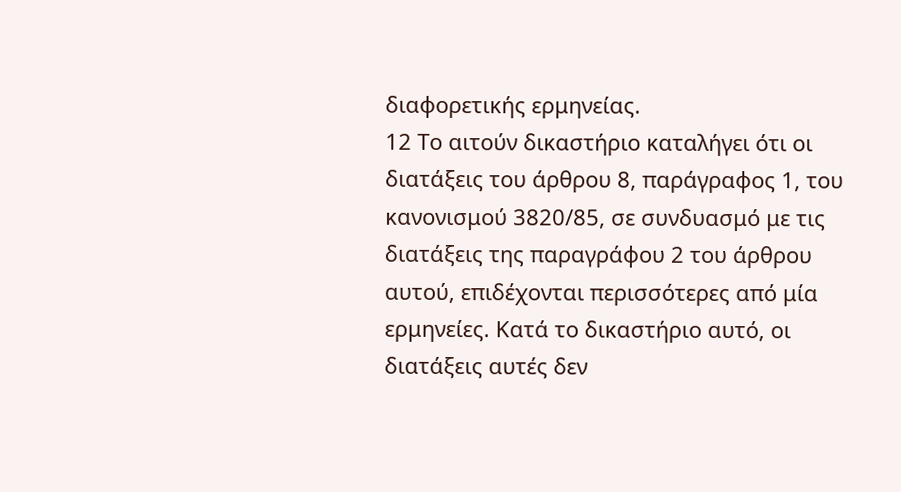διαφορετικής ερμηνείας.
12 Το αιτούν δικαστήριο καταλήγει ότι οι διατάξεις του άρθρου 8, παράγραφος 1, του κανονισμού 3820/85, σε συνδυασμό με τις διατάξεις της παραγράφου 2 του άρθρου αυτού, επιδέχονται περισσότερες από μία ερμηνείες. Κατά το δικαστήριο αυτό, οι διατάξεις αυτές δεν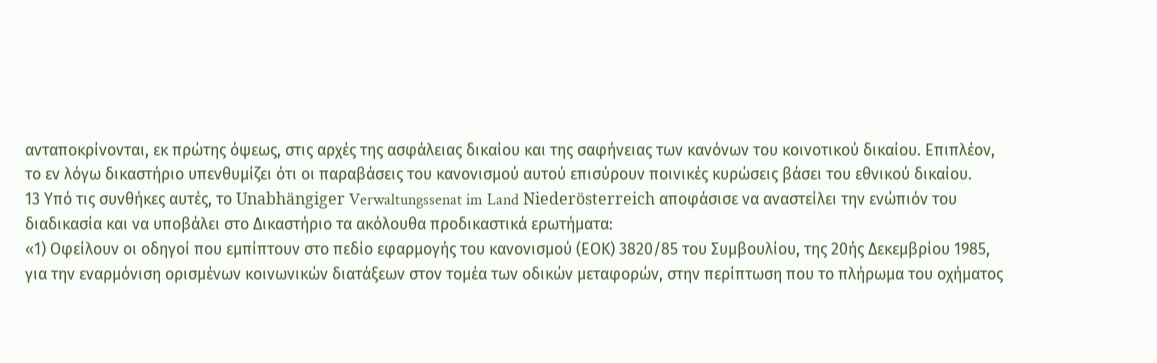ανταποκρίνονται, εκ πρώτης όψεως, στις αρχές της ασφάλειας δικαίου και της σαφήνειας των κανόνων του κοινοτικού δικαίου. Επιπλέον, το εν λόγω δικαστήριο υπενθυμίζει ότι οι παραβάσεις του κανονισμού αυτού επισύρουν ποινικές κυρώσεις βάσει του εθνικού δικαίου.
13 Υπό τις συνθήκες αυτές, το Unabhängiger Verwaltungssenat im Land Niederösterreich αποφάσισε να αναστείλει την ενώπιόν του διαδικασία και να υποβάλει στο Δικαστήριο τα ακόλουθα προδικαστικά ερωτήματα:
«1) Οφείλουν οι οδηγοί που εμπίπτουν στο πεδίο εφαρμογής του κανονισμού (ΕΟΚ) 3820/85 του Συμβουλίου, της 20ής Δεκεμβρίου 1985, για την εναρμόνιση ορισμένων κοινωνικών διατάξεων στον τομέα των οδικών μεταφορών, στην περίπτωση που το πλήρωμα του οχήματος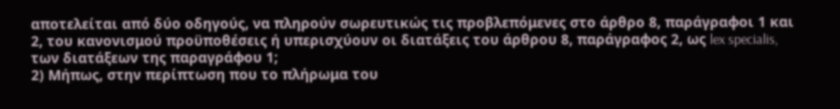αποτελείται από δύο οδηγούς, να πληρούν σωρευτικώς τις προβλεπόμενες στο άρθρο 8, παράγραφοι 1 και 2, του κανονισμού προϋποθέσεις ή υπερισχύουν οι διατάξεις του άρθρου 8, παράγραφος 2, ως lex specialis, των διατάξεων της παραγράφου 1;
2) Μήπως, στην περίπτωση που το πλήρωμα του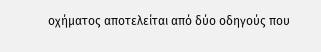οχήματος αποτελείται από δύο οδηγούς που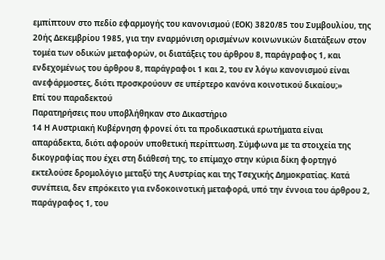εμπίπτουν στο πεδίο εφαρμογής του κανονισμού (ΕΟΚ) 3820/85 του Συμβουλίου, της 20ής Δεκεμβρίου 1985, για την εναρμόνιση ορισμένων κοινωνικών διατάξεων στον τομέα των οδικών μεταφορών, οι διατάξεις του άρθρου 8, παράγραφος 1, και ενδεχομένως του άρθρου 8, παράγραφοι 1 και 2, του εν λόγω κανονισμού είναι ανεφάρμοστες, διότι προσκρούουν σε υπέρτερο κανόνα κοινοτικού δικαίου;»
Επί του παραδεκτού
Παρατηρήσεις που υποβλήθηκαν στο Δικαστήριο
14 Η Αυστριακή Κυβέρνηση φρονεί ότι τα προδικαστικά ερωτήματα είναι απαράδεκτα, διότι αφορούν υποθετική περίπτωση. Σύμφωνα με τα στοιχεία της δικογραφίας που έχει στη διάθεσή της, το επίμαχο στην κύρια δίκη φορτηγό εκτελούσε δρομολόγιο μεταξύ της Αυστρίας και της Τσεχικής Δημοκρατίας. Κατά συνέπεια, δεν επρόκειτο για ενδοκοινοτική μεταφορά, υπό την έννοια του άρθρου 2, παράγραφος 1, του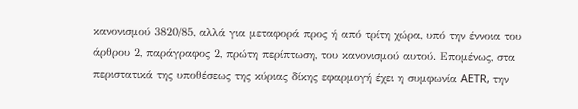κανονισμού 3820/85, αλλά για μεταφορά προς ή από τρίτη χώρα, υπό την έννοια του άρθρου 2, παράγραφος 2, πρώτη περίπτωση, του κανονισμού αυτού. Επομένως, στα περιστατικά της υποθέσεως της κύριας δίκης εφαρμογή έχει η συμφωνία AETR, την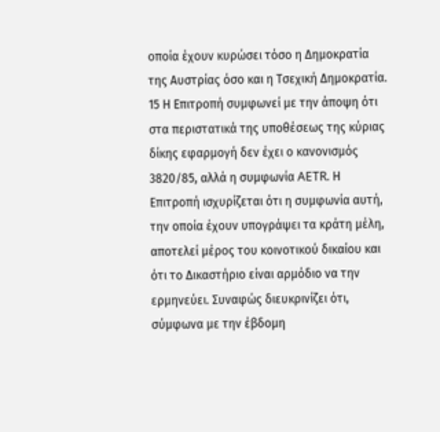οποία έχουν κυρώσει τόσο η Δημοκρατία της Αυστρίας όσο και η Τσεχική Δημοκρατία.
15 Η Επιτροπή συμφωνεί με την άποψη ότι στα περιστατικά της υποθέσεως της κύριας δίκης εφαρμογή δεν έχει ο κανονισμός 3820/85, αλλά η συμφωνία AETR. Η Επιτροπή ισχυρίζεται ότι η συμφωνία αυτή, την οποία έχουν υπογράψει τα κράτη μέλη, αποτελεί μέρος του κοινοτικού δικαίου και ότι το Δικαστήριο είναι αρμόδιο να την ερμηνεύει. Συναφώς διευκρινίζει ότι, σύμφωνα με την έβδομη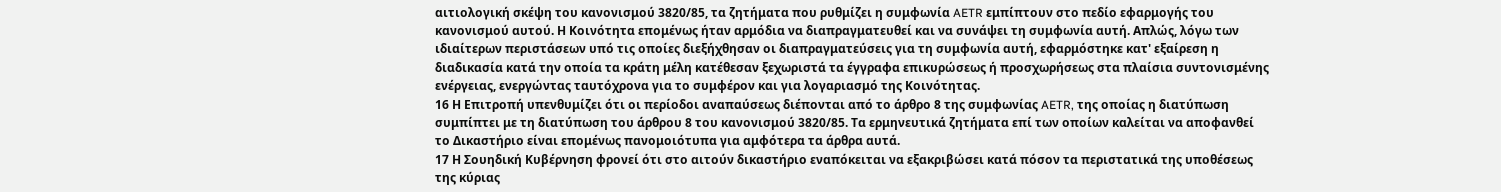αιτιολογική σκέψη του κανονισμού 3820/85, τα ζητήματα που ρυθμίζει η συμφωνία AETR εμπίπτουν στο πεδίο εφαρμογής του κανονισμού αυτού. Η Κοινότητα επομένως ήταν αρμόδια να διαπραγματευθεί και να συνάψει τη συμφωνία αυτή. Απλώς, λόγω των ιδιαίτερων περιστάσεων υπό τις οποίες διεξήχθησαν οι διαπραγματεύσεις για τη συμφωνία αυτή, εφαρμόστηκε κατ' εξαίρεση η διαδικασία κατά την οποία τα κράτη μέλη κατέθεσαν ξεχωριστά τα έγγραφα επικυρώσεως ή προσχωρήσεως στα πλαίσια συντονισμένης ενέργειας, ενεργώντας ταυτόχρονα για το συμφέρον και για λογαριασμό της Κοινότητας.
16 Η Επιτροπή υπενθυμίζει ότι οι περίοδοι αναπαύσεως διέπονται από το άρθρο 8 της συμφωνίας AETR, της οποίας η διατύπωση συμπίπτει με τη διατύπωση του άρθρου 8 του κανονισμού 3820/85. Τα ερμηνευτικά ζητήματα επί των οποίων καλείται να αποφανθεί το Δικαστήριο είναι επομένως πανομοιότυπα για αμφότερα τα άρθρα αυτά.
17 Η Σουηδική Κυβέρνηση φρονεί ότι στο αιτούν δικαστήριο εναπόκειται να εξακριβώσει κατά πόσον τα περιστατικά της υποθέσεως της κύριας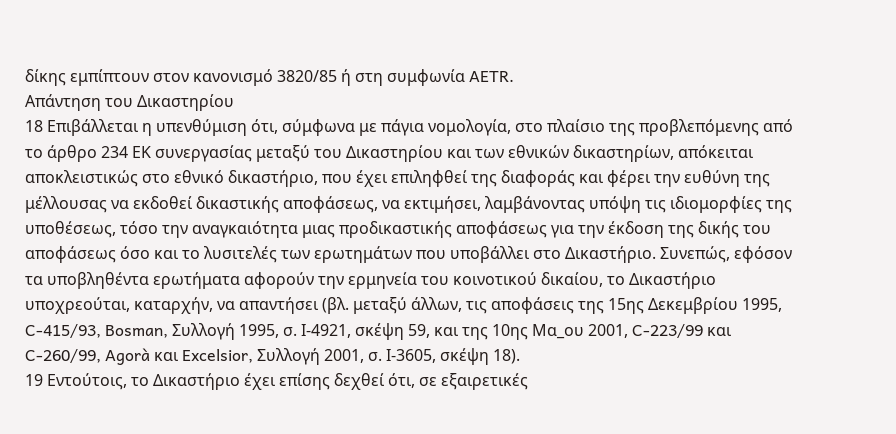δίκης εμπίπτουν στον κανονισμό 3820/85 ή στη συμφωνία AETR.
Απάντηση του Δικαστηρίου
18 Επιβάλλεται η υπενθύμιση ότι, σύμφωνα με πάγια νομολογία, στο πλαίσιο της προβλεπόμενης από το άρθρο 234 ΕΚ συνεργασίας μεταξύ του Δικαστηρίου και των εθνικών δικαστηρίων, απόκειται αποκλειστικώς στο εθνικό δικαστήριο, που έχει επιληφθεί της διαφοράς και φέρει την ευθύνη της μέλλουσας να εκδοθεί δικαστικής αποφάσεως, να εκτιμήσει, λαμβάνοντας υπόψη τις ιδιομορφίες της υποθέσεως, τόσο την αναγκαιότητα μιας προδικαστικής αποφάσεως για την έκδοση της δικής του αποφάσεως όσο και το λυσιτελές των ερωτημάτων που υποβάλλει στο Δικαστήριο. Συνεπώς, εφόσον τα υποβληθέντα ερωτήματα αφορούν την ερμηνεία του κοινοτικού δικαίου, το Δικαστήριο υποχρεούται, καταρχήν, να απαντήσει (βλ. μεταξύ άλλων, τις αποφάσεις της 15ης Δεκεμβρίου 1995, C-415/93, Bosman, Συλλογή 1995, σ. Ι-4921, σκέψη 59, και της 10ης Μα_ου 2001, C-223/99 και C-260/99, Agorà και Excelsior, Συλλογή 2001, σ. Ι-3605, σκέψη 18).
19 Εντούτοις, το Δικαστήριο έχει επίσης δεχθεί ότι, σε εξαιρετικές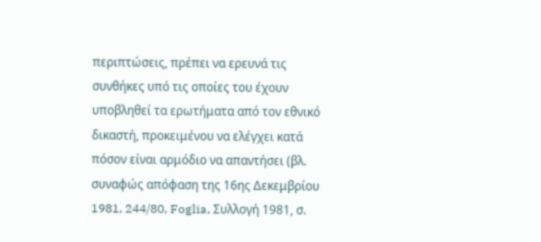περιπτώσεις, πρέπει να ερευνά τις συνθήκες υπό τις οποίες του έχουν υποβληθεί τα ερωτήματα από τον εθνικό δικαστή, προκειμένου να ελέγχει κατά πόσον είναι αρμόδιο να απαντήσει (βλ. συναφώς απόφαση της 16ης Δεκεμβρίου 1981, 244/80, Foglia, Συλλογή 1981, σ.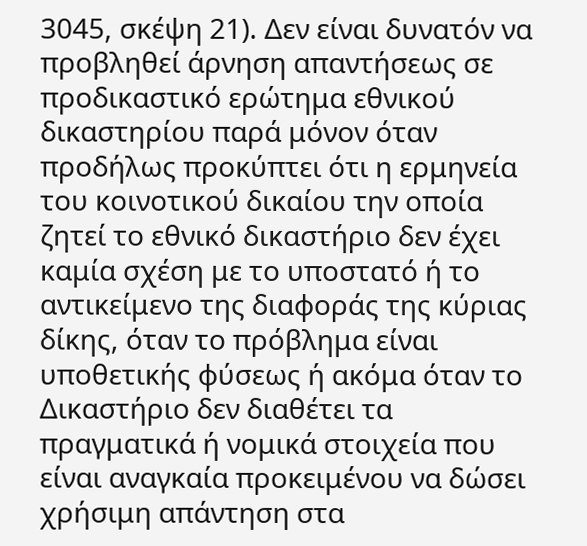3045, σκέψη 21). Δεν είναι δυνατόν να προβληθεί άρνηση απαντήσεως σε προδικαστικό ερώτημα εθνικού δικαστηρίου παρά μόνον όταν προδήλως προκύπτει ότι η ερμηνεία του κοινοτικού δικαίου την οποία ζητεί το εθνικό δικαστήριο δεν έχει καμία σχέση με το υποστατό ή το αντικείμενο της διαφοράς της κύριας δίκης, όταν το πρόβλημα είναι υποθετικής φύσεως ή ακόμα όταν το Δικαστήριο δεν διαθέτει τα πραγματικά ή νομικά στοιχεία που είναι αναγκαία προκειμένου να δώσει χρήσιμη απάντηση στα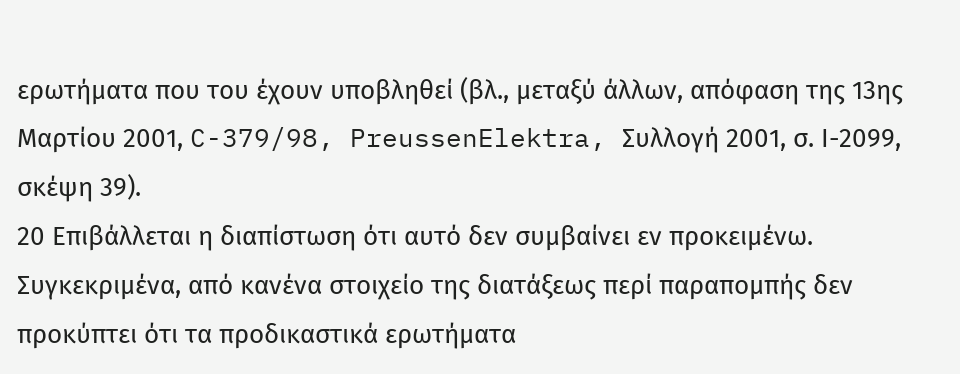ερωτήματα που του έχουν υποβληθεί (βλ., μεταξύ άλλων, απόφαση της 13ης Μαρτίου 2001, C-379/98, PreussenElektra, Συλλογή 2001, σ. Ι-2099, σκέψη 39).
20 Επιβάλλεται η διαπίστωση ότι αυτό δεν συμβαίνει εν προκειμένω. Συγκεκριμένα, από κανένα στοιχείο της διατάξεως περί παραπομπής δεν προκύπτει ότι τα προδικαστικά ερωτήματα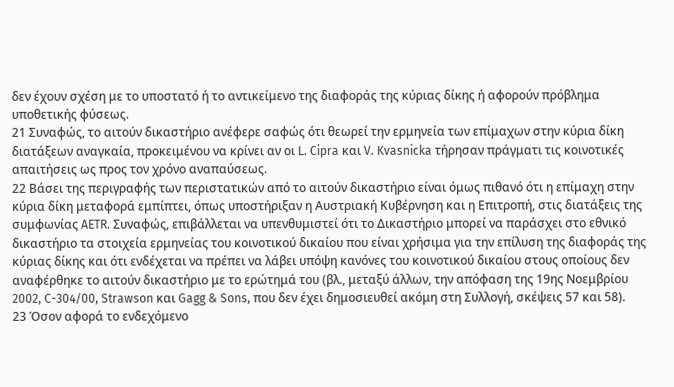δεν έχουν σχέση με το υποστατό ή το αντικείμενο της διαφοράς της κύριας δίκης ή αφορούν πρόβλημα υποθετικής φύσεως.
21 Συναφώς, το αιτούν δικαστήριο ανέφερε σαφώς ότι θεωρεί την ερμηνεία των επίμαχων στην κύρια δίκη διατάξεων αναγκαία, προκειμένου να κρίνει αν οι L. Cipra και V. Kvasnicka τήρησαν πράγματι τις κοινοτικές απαιτήσεις ως προς τον χρόνο αναπαύσεως.
22 Βάσει της περιγραφής των περιστατικών από το αιτούν δικαστήριο είναι όμως πιθανό ότι η επίμαχη στην κύρια δίκη μεταφορά εμπίπτει, όπως υποστήριξαν η Αυστριακή Κυβέρνηση και η Επιτροπή, στις διατάξεις της συμφωνίας AETR. Συναφώς, επιβάλλεται να υπενθυμιστεί ότι το Δικαστήριο μπορεί να παράσχει στο εθνικό δικαστήριο τα στοιχεία ερμηνείας του κοινοτικού δικαίου που είναι χρήσιμα για την επίλυση της διαφοράς της κύριας δίκης και ότι ενδέχεται να πρέπει να λάβει υπόψη κανόνες του κοινοτικού δικαίου στους οποίους δεν αναφέρθηκε το αιτούν δικαστήριο με το ερώτημά του (βλ., μεταξύ άλλων, την απόφαση της 19ης Νοεμβρίου 2002, C-304/00, Strawson και Gagg & Sons, που δεν έχει δημοσιευθεί ακόμη στη Συλλογή, σκέψεις 57 και 58).
23 Όσον αφορά το ενδεχόμενο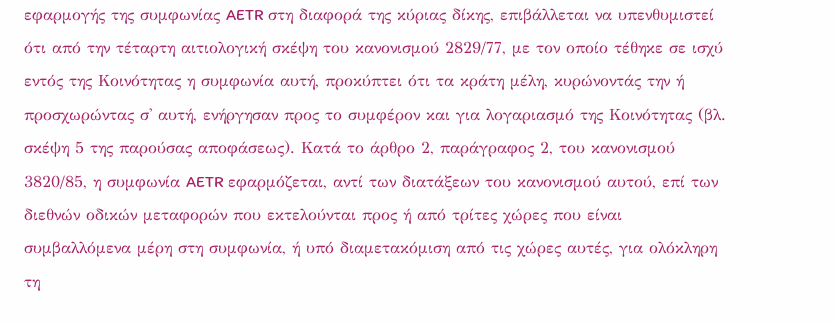εφαρμογής της συμφωνίας AETR στη διαφορά της κύριας δίκης, επιβάλλεται να υπενθυμιστεί ότι από την τέταρτη αιτιολογική σκέψη του κανονισμού 2829/77, με τον οποίο τέθηκε σε ισχύ εντός της Κοινότητας η συμφωνία αυτή, προκύπτει ότι τα κράτη μέλη, κυρώνοντάς την ή προσχωρώντας σ' αυτή, ενήργησαν προς το συμφέρον και για λογαριασμό της Κοινότητας (βλ. σκέψη 5 της παρούσας αποφάσεως). Κατά το άρθρο 2, παράγραφος 2, του κανονισμού 3820/85, η συμφωνία AETR εφαρμόζεται, αντί των διατάξεων του κανονισμού αυτού, επί των διεθνών οδικών μεταφορών που εκτελούνται προς ή από τρίτες χώρες που είναι συμβαλλόμενα μέρη στη συμφωνία, ή υπό διαμετακόμιση από τις χώρες αυτές, για ολόκληρη τη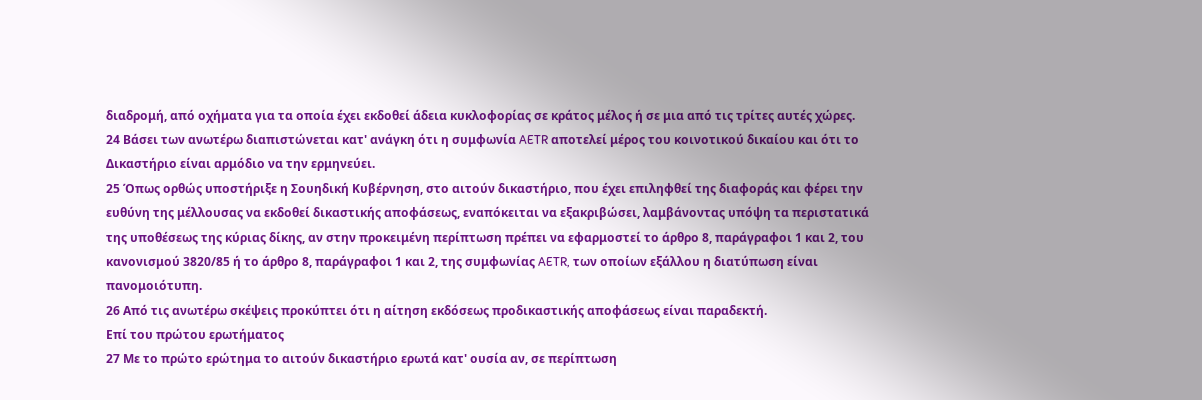διαδρομή, από οχήματα για τα οποία έχει εκδοθεί άδεια κυκλοφορίας σε κράτος μέλος ή σε μια από τις τρίτες αυτές χώρες.
24 Βάσει των ανωτέρω διαπιστώνεται κατ' ανάγκη ότι η συμφωνία AETR αποτελεί μέρος του κοινοτικού δικαίου και ότι το Δικαστήριο είναι αρμόδιο να την ερμηνεύει.
25 Όπως ορθώς υποστήριξε η Σουηδική Κυβέρνηση, στο αιτούν δικαστήριο, που έχει επιληφθεί της διαφοράς και φέρει την ευθύνη της μέλλουσας να εκδοθεί δικαστικής αποφάσεως, εναπόκειται να εξακριβώσει, λαμβάνοντας υπόψη τα περιστατικά της υποθέσεως της κύριας δίκης, αν στην προκειμένη περίπτωση πρέπει να εφαρμοστεί το άρθρο 8, παράγραφοι 1 και 2, του κανονισμού 3820/85 ή το άρθρο 8, παράγραφοι 1 και 2, της συμφωνίας AETR, των οποίων εξάλλου η διατύπωση είναι πανομοιότυπη.
26 Από τις ανωτέρω σκέψεις προκύπτει ότι η αίτηση εκδόσεως προδικαστικής αποφάσεως είναι παραδεκτή.
Επί του πρώτου ερωτήματος
27 Με το πρώτο ερώτημα το αιτούν δικαστήριο ερωτά κατ' ουσία αν, σε περίπτωση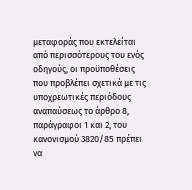μεταφοράς που εκτελείται από περισσότερους του ενός οδηγούς, οι προϋποθέσεις που προβλέπει σχετικά με τις υποχρεωτικές περιόδους αναπαύσεως το άρθρο 8, παράγραφοι 1 και 2, του κανονισμού 3820/85 πρέπει να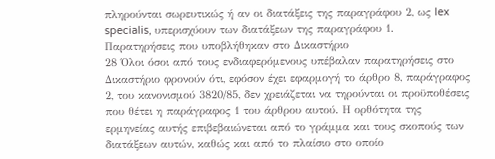πληρούνται σωρευτικώς ή αν οι διατάξεις της παραγράφου 2, ως lex specialis, υπερισχύουν των διατάξεων της παραγράφου 1.
Παρατηρήσεις που υποβλήθηκαν στο Δικαστήριο
28 Όλοι όσοι από τους ενδιαφερόμενους υπέβαλαν παρατηρήσεις στο Δικαστήριο φρονούν ότι, εφόσον έχει εφαρμογή το άρθρο 8, παράγραφος 2, του κανονισμού 3820/85, δεν χρειάζεται να τηρούνται οι προϋποθέσεις που θέτει η παράγραφος 1 του άρθρου αυτού. Η ορθότητα της ερμηνείας αυτής επιβεβαιώνεται από το γράμμα και τους σκοπούς των διατάξεων αυτών, καθώς και από το πλαίσιο στο οποίο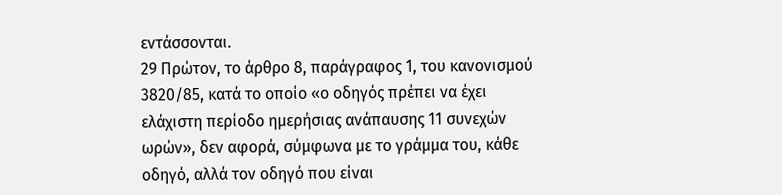εντάσσονται.
29 Πρώτον, το άρθρο 8, παράγραφος 1, του κανονισμού 3820/85, κατά το οποίο «ο οδηγός πρέπει να έχει ελάχιστη περίοδο ημερήσιας ανάπαυσης 11 συνεχών ωρών», δεν αφορά, σύμφωνα με το γράμμα του, κάθε οδηγό, αλλά τον οδηγό που είναι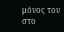μόνος του στο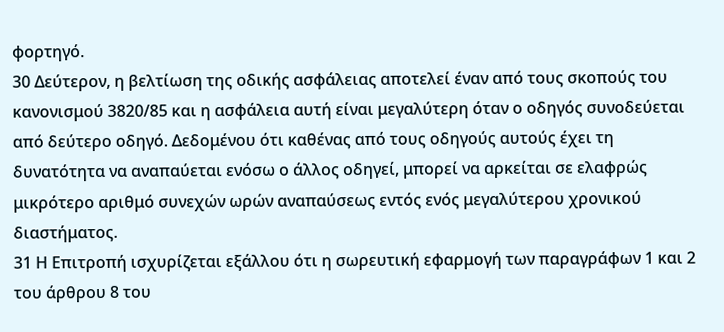φορτηγό.
30 Δεύτερον, η βελτίωση της οδικής ασφάλειας αποτελεί έναν από τους σκοπούς του κανονισμού 3820/85 και η ασφάλεια αυτή είναι μεγαλύτερη όταν ο οδηγός συνοδεύεται από δεύτερο οδηγό. Δεδομένου ότι καθένας από τους οδηγούς αυτούς έχει τη δυνατότητα να αναπαύεται ενόσω ο άλλος οδηγεί, μπορεί να αρκείται σε ελαφρώς μικρότερο αριθμό συνεχών ωρών αναπαύσεως εντός ενός μεγαλύτερου χρονικού διαστήματος.
31 Η Επιτροπή ισχυρίζεται εξάλλου ότι η σωρευτική εφαρμογή των παραγράφων 1 και 2 του άρθρου 8 του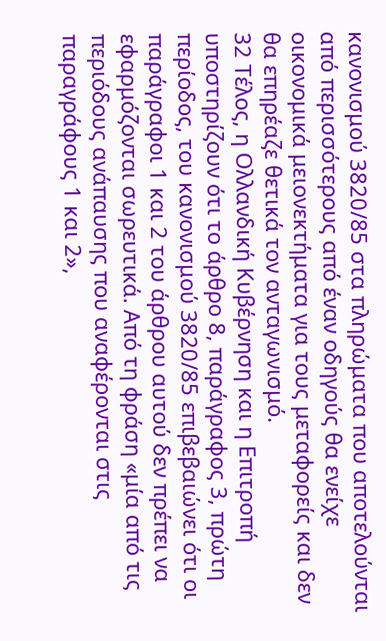κανονισμού 3820/85 στα πληρώματα που αποτελούνται από περισσότερους από έναν οδηγούς θα ενείχε οικονομικά μειονεκτήματα για τους μεταφορείς και δεν θα επηρέαζε θετικά τον ανταγωνισμό.
32 Τέλος, η Ολλανδική Κυβέρνηση και η Επιτροπή υποστηρίζουν ότι το άρθρο 8, παράγραφος 3, πρώτη περίοδος, του κανονισμού 3820/85 επιβεβαιώνει ότι οι παράγραφοι 1 και 2 του άρθρου αυτού δεν πρέπει να εφαρμόζονται σωρευτικά. Από τη φράση «μία από τις περιόδους ανάπαυσης που αναφέρονται στις παραγράφους 1 και 2»,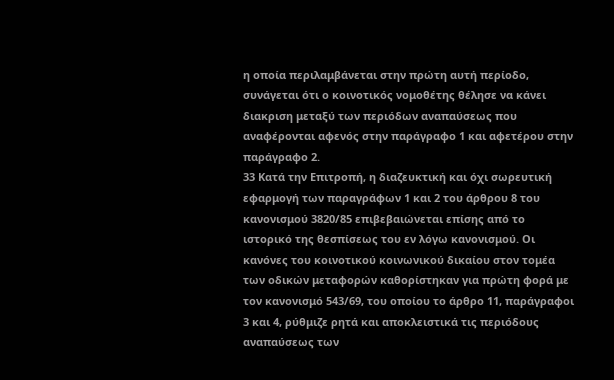η οποία περιλαμβάνεται στην πρώτη αυτή περίοδο, συνάγεται ότι ο κοινοτικός νομοθέτης θέλησε να κάνει διακριση μεταξύ των περιόδων αναπαύσεως που αναφέρονται αφενός στην παράγραφο 1 και αφετέρου στην παράγραφο 2.
33 Κατά την Επιτροπή, η διαζευκτική και όχι σωρευτική εφαρμογή των παραγράφων 1 και 2 του άρθρου 8 του κανονισμού 3820/85 επιβεβαιώνεται επίσης από το ιστορικό της θεσπίσεως του εν λόγω κανονισμού. Οι κανόνες του κοινοτικού κοινωνικού δικαίου στον τομέα των οδικών μεταφορών καθορίστηκαν για πρώτη φορά με τον κανονισμό 543/69, του οποίου το άρθρο 11, παράγραφοι 3 και 4, ρύθμιζε ρητά και αποκλειστικά τις περιόδους αναπαύσεως των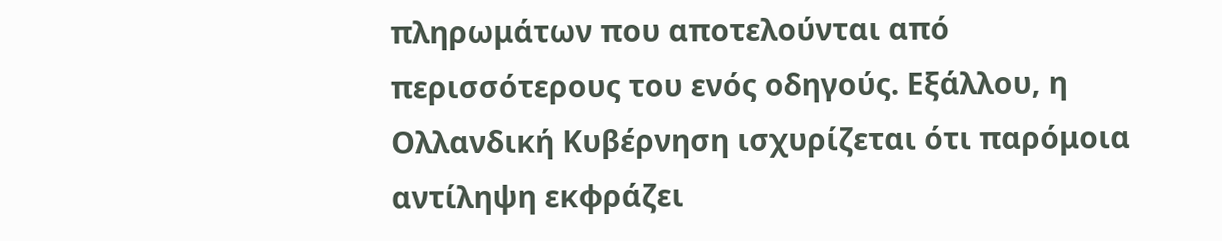πληρωμάτων που αποτελούνται από περισσότερους του ενός οδηγούς. Εξάλλου, η Ολλανδική Κυβέρνηση ισχυρίζεται ότι παρόμοια αντίληψη εκφράζει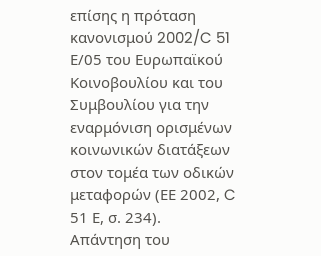επίσης η πρόταση κανονισμού 2002/C 51 Ε/05 του Ευρωπαϊκού Κοινοβουλίου και του Συμβουλίου για την εναρμόνιση ορισμένων κοινωνικών διατάξεων στον τομέα των οδικών μεταφορών (ΕΕ 2002, C 51 Ε, σ. 234).
Απάντηση του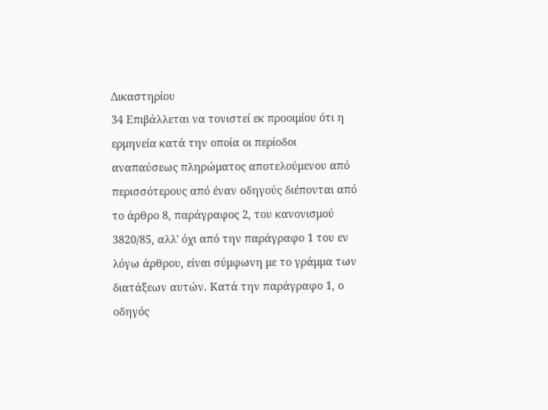Δικαστηρίου
34 Επιβάλλεται να τονιστεί εκ προοιμίου ότι η ερμηνεία κατά την οποία οι περίοδοι αναπαύσεως πληρώματος αποτελούμενου από περισσότερους από έναν οδηγούς διέπονται από το άρθρο 8, παράγραφος 2, του κανονισμού 3820/85, αλλ' όχι από την παράγραφο 1 του εν λόγω άρθρου, είναι σύμφωνη με το γράμμα των διατάξεων αυτών. Κατά την παράγραφο 1, ο οδηγός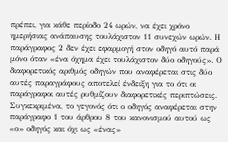πρέπει, για κάθε περίοδο 24 ωρών, να έχει χρόνο ημερήσιας ανάπαυσης τουλάχιστον 11 συνεχών ωρών. Η παράγραφος 2 δεν έχει εφαρμογή στον οδηγό αυτό παρά μόνο όταν «ένα όχημα έχει τουλάχιστον δύο οδηγούς». Ο διαφορετικός αριθμός οδηγών που αναφέρεται στις δύο αυτές παραγράφους αποτελεί ένδειξη για το ότι οι παράγραφοι αυτές ρυθμίζουν διαφορετικές περιπτώσεις. Συγκεκριμένα, το γεγονός ότι ο οδηγός αναφέρεται στην παράγραφο 1 του άρθρου 8 του κανονισμού αυτού ως «ο» οδηγός και όχι ως «ένας»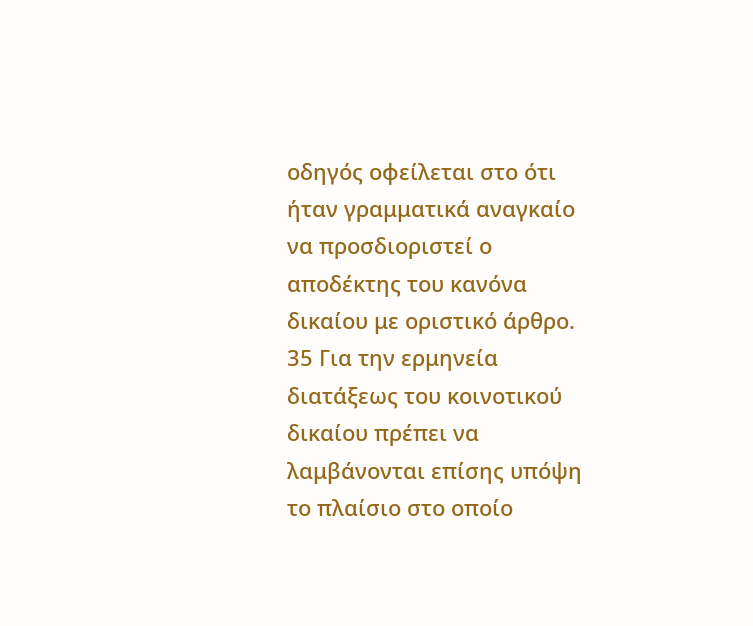οδηγός οφείλεται στο ότι ήταν γραμματικά αναγκαίο να προσδιοριστεί ο αποδέκτης του κανόνα δικαίου με οριστικό άρθρο.
35 Για την ερμηνεία διατάξεως του κοινοτικού δικαίου πρέπει να λαμβάνονται επίσης υπόψη το πλαίσιο στο οποίο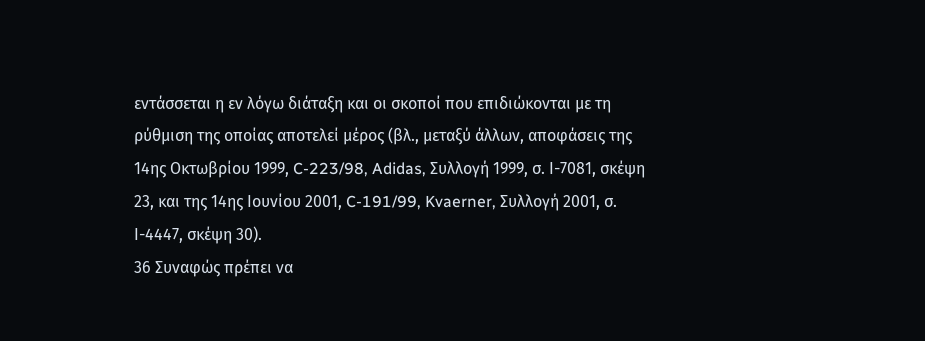εντάσσεται η εν λόγω διάταξη και οι σκοποί που επιδιώκονται με τη ρύθμιση της οποίας αποτελεί μέρος (βλ., μεταξύ άλλων, αποφάσεις της 14ης Οκτωβρίου 1999, C-223/98, Adidas, Συλλογή 1999, σ. Ι-7081, σκέψη 23, και της 14ης Ιουνίου 2001, C-191/99, Kvaerner, Συλλογή 2001, σ. Ι-4447, σκέψη 30).
36 Συναφώς πρέπει να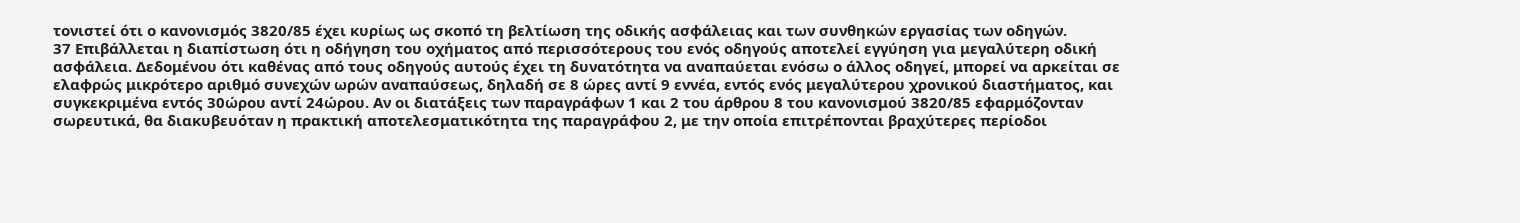τονιστεί ότι ο κανονισμός 3820/85 έχει κυρίως ως σκοπό τη βελτίωση της οδικής ασφάλειας και των συνθηκών εργασίας των οδηγών.
37 Επιβάλλεται η διαπίστωση ότι η οδήγηση του οχήματος από περισσότερους του ενός οδηγούς αποτελεί εγγύηση για μεγαλύτερη οδική ασφάλεια. Δεδομένου ότι καθένας από τους οδηγούς αυτούς έχει τη δυνατότητα να αναπαύεται ενόσω ο άλλος οδηγεί, μπορεί να αρκείται σε ελαφρώς μικρότερο αριθμό συνεχών ωρών αναπαύσεως, δηλαδή σε 8 ώρες αντί 9 εννέα, εντός ενός μεγαλύτερου χρονικού διαστήματος, και συγκεκριμένα εντός 30ώρου αντί 24ώρου. Αν οι διατάξεις των παραγράφων 1 και 2 του άρθρου 8 του κανονισμού 3820/85 εφαρμόζονταν σωρευτικά, θα διακυβευόταν η πρακτική αποτελεσματικότητα της παραγράφου 2, με την οποία επιτρέπονται βραχύτερες περίοδοι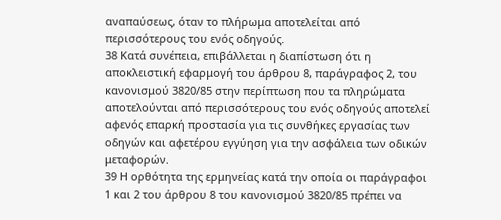αναπαύσεως, όταν το πλήρωμα αποτελείται από περισσότερους του ενός οδηγούς.
38 Κατά συνέπεια, επιβάλλεται η διαπίστωση ότι η αποκλειστική εφαρμογή του άρθρου 8, παράγραφος 2, του κανονισμού 3820/85 στην περίπτωση που τα πληρώματα αποτελούνται από περισσότερους του ενός οδηγούς αποτελεί αφενός επαρκή προστασία για τις συνθήκες εργασίας των οδηγών και αφετέρου εγγύηση για την ασφάλεια των οδικών μεταφορών.
39 Η ορθότητα της ερμηνείας κατά την οποία οι παράγραφοι 1 και 2 του άρθρου 8 του κανονισμού 3820/85 πρέπει να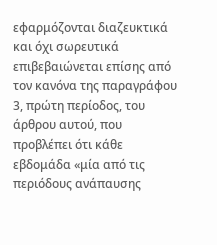εφαρμόζονται διαζευκτικά και όχι σωρευτικά επιβεβαιώνεται επίσης από τον κανόνα της παραγράφου 3, πρώτη περίοδος, του άρθρου αυτού, που προβλέπει ότι κάθε εβδομάδα «μία από τις περιόδους ανάπαυσης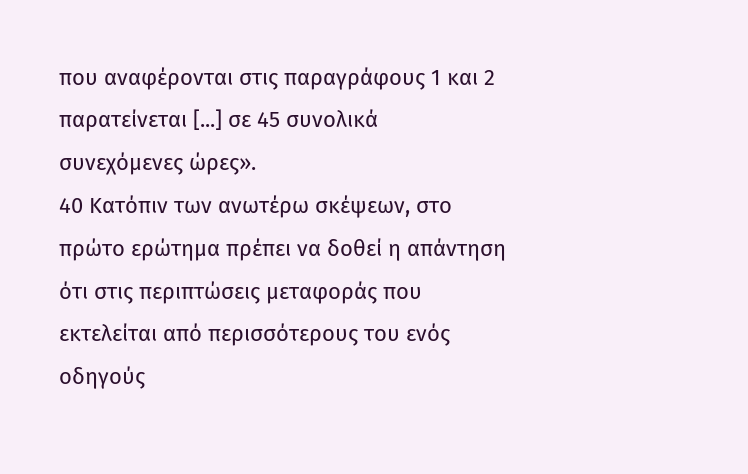που αναφέρονται στις παραγράφους 1 και 2 παρατείνεται [...] σε 45 συνολικά συνεχόμενες ώρες».
40 Κατόπιν των ανωτέρω σκέψεων, στο πρώτο ερώτημα πρέπει να δοθεί η απάντηση ότι στις περιπτώσεις μεταφοράς που εκτελείται από περισσότερους του ενός οδηγούς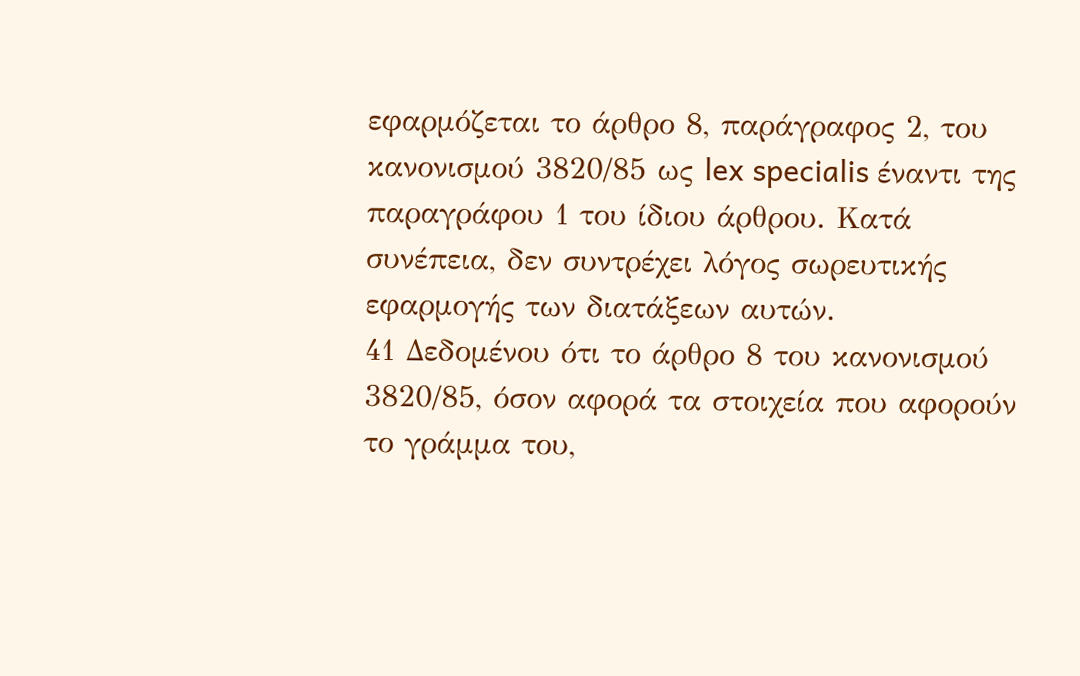εφαρμόζεται το άρθρο 8, παράγραφος 2, του κανονισμού 3820/85 ως lex specialis έναντι της παραγράφου 1 του ίδιου άρθρου. Κατά συνέπεια, δεν συντρέχει λόγος σωρευτικής εφαρμογής των διατάξεων αυτών.
41 Δεδομένου ότι το άρθρο 8 του κανονισμού 3820/85, όσον αφορά τα στοιχεία που αφορούν το γράμμα του,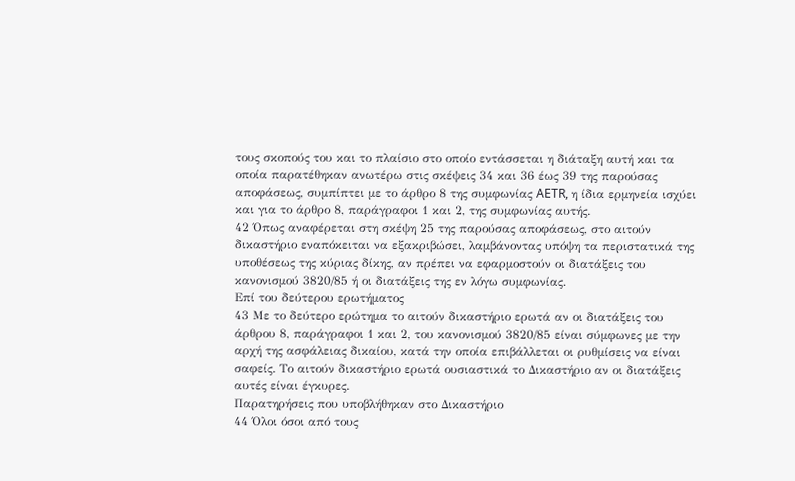τους σκοπούς του και το πλαίσιο στο οποίο εντάσσεται η διάταξη αυτή και τα οποία παρατέθηκαν ανωτέρω στις σκέψεις 34 και 36 έως 39 της παρούσας αποφάσεως, συμπίπτει με το άρθρο 8 της συμφωνίας AETR, η ίδια ερμηνεία ισχύει και για το άρθρο 8, παράγραφοι 1 και 2, της συμφωνίας αυτής.
42 Όπως αναφέρεται στη σκέψη 25 της παρούσας αποφάσεως, στο αιτούν δικαστήριο εναπόκειται να εξακριβώσει, λαμβάνοντας υπόψη τα περιστατικά της υποθέσεως της κύριας δίκης, αν πρέπει να εφαρμοστούν οι διατάξεις του κανονισμού 3820/85 ή οι διατάξεις της εν λόγω συμφωνίας.
Επί του δεύτερου ερωτήματος
43 Με το δεύτερο ερώτημα το αιτούν δικαστήριο ερωτά αν οι διατάξεις του άρθρου 8, παράγραφοι 1 και 2, του κανονισμού 3820/85 είναι σύμφωνες με την αρχή της ασφάλειας δικαίου, κατά την οποία επιβάλλεται οι ρυθμίσεις να είναι σαφείς. Το αιτούν δικαστήριο ερωτά ουσιαστικά το Δικαστήριο αν οι διατάξεις αυτές είναι έγκυρες.
Παρατηρήσεις που υποβλήθηκαν στο Δικαστήριο
44 Όλοι όσοι από τους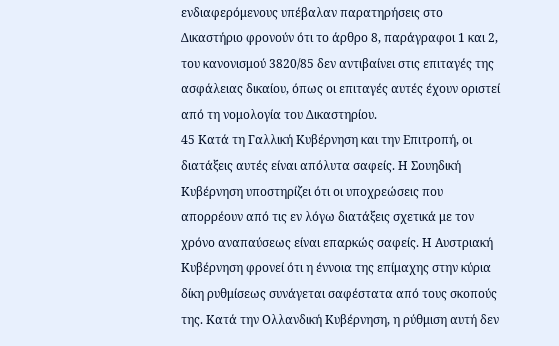ενδιαφερόμενους υπέβαλαν παρατηρήσεις στο Δικαστήριο φρονούν ότι το άρθρο 8, παράγραφοι 1 και 2, του κανονισμού 3820/85 δεν αντιβαίνει στις επιταγές της ασφάλειας δικαίου, όπως οι επιταγές αυτές έχουν οριστεί από τη νομολογία του Δικαστηρίου.
45 Κατά τη Γαλλική Κυβέρνηση και την Επιτροπή, οι διατάξεις αυτές είναι απόλυτα σαφείς. Η Σουηδική Κυβέρνηση υποστηρίζει ότι οι υποχρεώσεις που απορρέουν από τις εν λόγω διατάξεις σχετικά με τον χρόνο αναπαύσεως είναι επαρκώς σαφείς. Η Αυστριακή Κυβέρνηση φρονεί ότι η έννοια της επίμαχης στην κύρια δίκη ρυθμίσεως συνάγεται σαφέστατα από τους σκοπούς της. Κατά την Ολλανδική Κυβέρνηση, η ρύθμιση αυτή δεν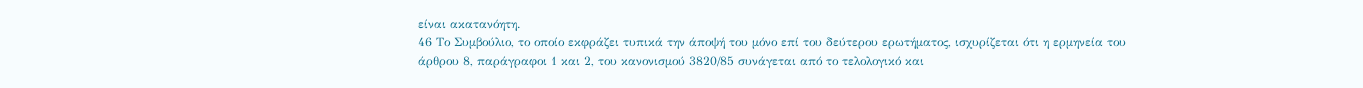είναι ακατανόητη.
46 Το Συμβούλιο, το οποίο εκφράζει τυπικά την άποψή του μόνο επί του δεύτερου ερωτήματος, ισχυρίζεται ότι η ερμηνεία του άρθρου 8, παράγραφοι 1 και 2, του κανονισμού 3820/85 συνάγεται από το τελολογικό και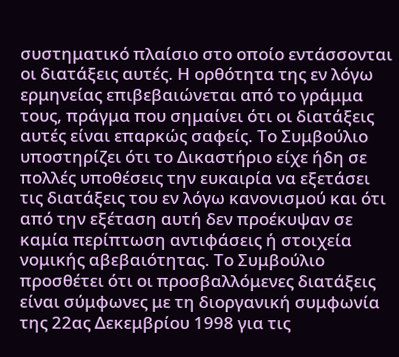συστηματικό πλαίσιο στο οποίο εντάσσονται οι διατάξεις αυτές. Η ορθότητα της εν λόγω ερμηνείας επιβεβαιώνεται από το γράμμα τους, πράγμα που σημαίνει ότι οι διατάξεις αυτές είναι επαρκώς σαφείς. Το Συμβούλιο υποστηρίζει ότι το Δικαστήριο είχε ήδη σε πολλές υποθέσεις την ευκαιρία να εξετάσει τις διατάξεις του εν λόγω κανονισμού και ότι από την εξέταση αυτή δεν προέκυψαν σε καμία περίπτωση αντιφάσεις ή στοιχεία νομικής αβεβαιότητας. Το Συμβούλιο προσθέτει ότι οι προσβαλλόμενες διατάξεις είναι σύμφωνες με τη διοργανική συμφωνία της 22ας Δεκεμβρίου 1998 για τις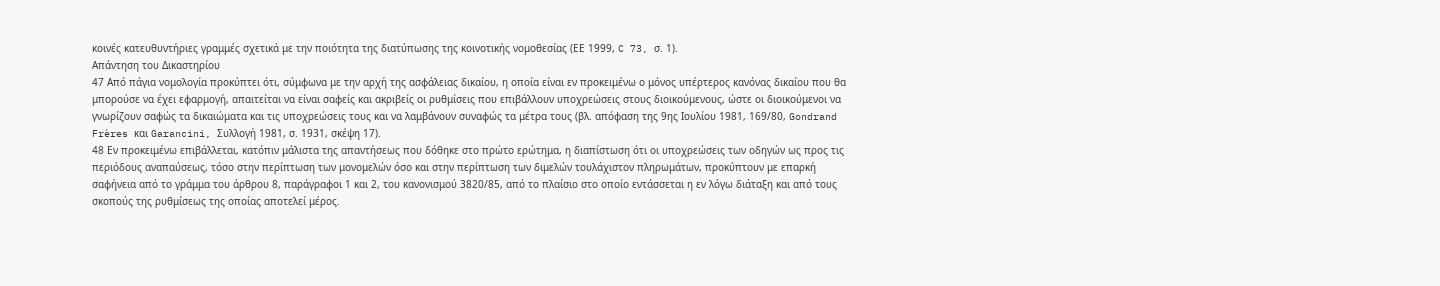κοινές κατευθυντήριες γραμμές σχετικά με την ποιότητα της διατύπωσης της κοινοτικής νομοθεσίας (ΕΕ 1999, C 73, σ. 1).
Απάντηση του Δικαστηρίου
47 Από πάγια νομολογία προκύπτει ότι, σύμφωνα με την αρχή της ασφάλειας δικαίου, η οποία είναι εν προκειμένω ο μόνος υπέρτερος κανόνας δικαίου που θα μπορούσε να έχει εφαρμογή, απαιτείται να είναι σαφείς και ακριβείς οι ρυθμίσεις που επιβάλλουν υποχρεώσεις στους διοικούμενους, ώστε οι διοικούμενοι να γνωρίζουν σαφώς τα δικαιώματα και τις υποχρεώσεις τους και να λαμβάνουν συναφώς τα μέτρα τους (βλ. απόφαση της 9ης Ιουλίου 1981, 169/80, Gondrand Frères και Garancini, Συλλογή 1981, σ. 1931, σκέψη 17).
48 Εν προκειμένω επιβάλλεται, κατόπιν μάλιστα της απαντήσεως που δόθηκε στο πρώτο ερώτημα, η διαπίστωση ότι οι υποχρεώσεις των οδηγών ως προς τις περιόδους αναπαύσεως, τόσο στην περίπτωση των μονομελών όσο και στην περίπτωση των διμελών τουλάχιστον πληρωμάτων, προκύπτουν με επαρκή σαφήνεια από το γράμμα του άρθρου 8, παράγραφοι 1 και 2, του κανονισμού 3820/85, από το πλαίσιο στο οποίο εντάσσεται η εν λόγω διάταξη και από τους σκοπούς της ρυθμίσεως της οποίας αποτελεί μέρος.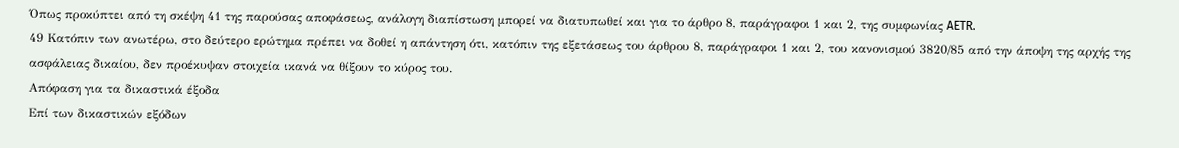Όπως προκύπτει από τη σκέψη 41 της παρούσας αποφάσεως, ανάλογη διαπίστωση μπορεί να διατυπωθεί και για το άρθρο 8, παράγραφοι 1 και 2, της συμφωνίας AETR.
49 Κατόπιν των ανωτέρω, στο δεύτερο ερώτημα πρέπει να δοθεί η απάντηση ότι, κατόπιν της εξετάσεως του άρθρου 8, παράγραφοι 1 και 2, του κανονισμού 3820/85 από την άποψη της αρχής της ασφάλειας δικαίου, δεν προέκυψαν στοιχεία ικανά να θίξουν το κύρος του.
Απόφαση για τα δικαστικά έξοδα
Επί των δικαστικών εξόδων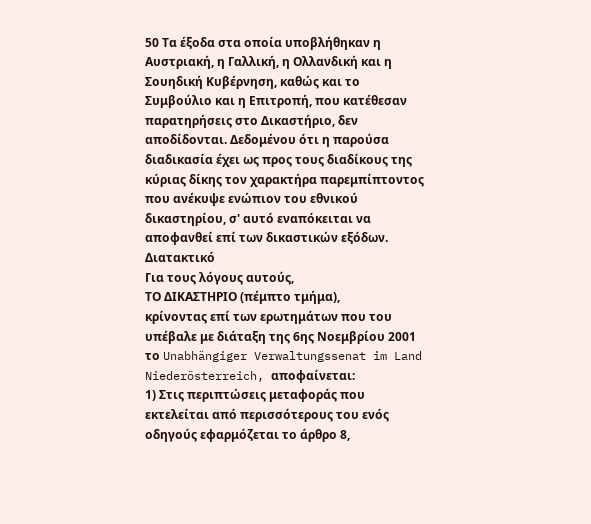50 Τα έξοδα στα οποία υποβλήθηκαν η Αυστριακή, η Γαλλική, η Ολλανδική και η Σουηδική Κυβέρνηση, καθώς και το Συμβούλιο και η Επιτροπή, που κατέθεσαν παρατηρήσεις στο Δικαστήριο, δεν αποδίδονται. Δεδομένου ότι η παρούσα διαδικασία έχει ως προς τους διαδίκους της κύριας δίκης τον χαρακτήρα παρεμπίπτοντος που ανέκυψε ενώπιον του εθνικού δικαστηρίου, σ' αυτό εναπόκειται να αποφανθεί επί των δικαστικών εξόδων.
Διατακτικό
Για τους λόγους αυτούς,
ΤΟ ΔΙΚΑΣΤΗΡΙΟ (πέμπτο τμήμα),
κρίνοντας επί των ερωτημάτων που του υπέβαλε με διάταξη της 6ης Νοεμβρίου 2001 το Unabhängiger Verwaltungssenat im Land Niederösterreich, αποφαίνεται:
1) Στις περιπτώσεις μεταφοράς που εκτελείται από περισσότερους του ενός οδηγούς εφαρμόζεται το άρθρο 8,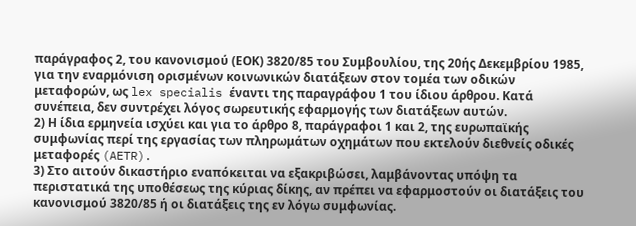παράγραφος 2, του κανονισμού (ΕΟΚ) 3820/85 του Συμβουλίου, της 20ής Δεκεμβρίου 1985, για την εναρμόνιση ορισμένων κοινωνικών διατάξεων στον τομέα των οδικών μεταφορών, ως lex specialis έναντι της παραγράφου 1 του ίδιου άρθρου. Κατά συνέπεια, δεν συντρέχει λόγος σωρευτικής εφαρμογής των διατάξεων αυτών.
2) Η ίδια ερμηνεία ισχύει και για το άρθρο 8, παράγραφοι 1 και 2, της ευρωπαϊκής συμφωνίας περί της εργασίας των πληρωμάτων οχημάτων που εκτελούν διεθνείς οδικές μεταφορές (AETR).
3) Στο αιτούν δικαστήριο εναπόκειται να εξακριβώσει, λαμβάνοντας υπόψη τα περιστατικά της υποθέσεως της κύριας δίκης, αν πρέπει να εφαρμοστούν οι διατάξεις του κανονισμού 3820/85 ή οι διατάξεις της εν λόγω συμφωνίας.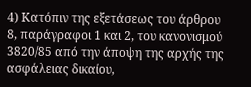4) Κατόπιν της εξετάσεως του άρθρου 8, παράγραφοι 1 και 2, του κανονισμού 3820/85 από την άποψη της αρχής της ασφάλειας δικαίου,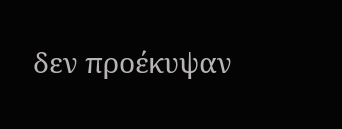δεν προέκυψαν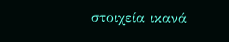στοιχεία ικανά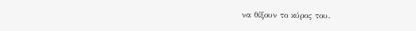να θίξουν το κύρος του.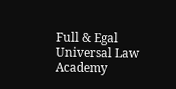Full & Egal Universal Law Academy